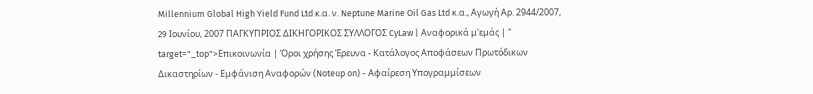Millennium Global High Yield Fund Ltd κ.α. ν. Neptune Marine Oil Gas Ltd κ.α., Αγωγή Αρ. 2944/2007, 29 Iουνίου, 2007 ΠΑΓΚΥΠΡΙΟΣ ΔΙΚΗΓΟΡΙΚΟΣ ΣΥΛΛΟΓΟΣ CyLaw | Αναφορικά μ'εμάς | " target="_top">Επικοινωνία | Όροι χρήσης Έρευνα - Κατάλογος Αποφάσεων Πρωτόδικων Δικαστηρίων - Εμφάνιση Αναφορών (Noteup on) - Αφαίρεση Υπογραμμίσεων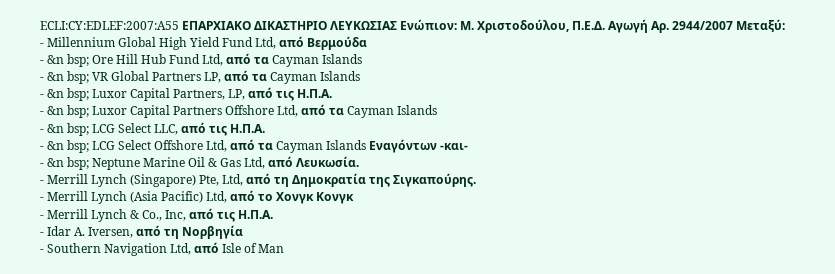ECLI:CY:EDLEF:2007:A55 ΕΠΑΡΧΙΑΚΟ ΔΙΚΑΣΤΗΡΙΟ ΛΕΥΚΩΣΙΑΣ Eνώπιον: Μ. Χριστοδούλου, Π.Ε.Δ. Αγωγή Αρ. 2944/2007 Μεταξύ:
- Millennium Global High Yield Fund Ltd, από Βερμούδα
- &n bsp; Ore Hill Hub Fund Ltd, από τα Cayman Islands
- &n bsp; VR Global Partners LP, από τα Cayman Islands
- &n bsp; Luxor Capital Partners, LP, από τις Η.Π.Α.
- &n bsp; Luxor Capital Partners Offshore Ltd, από τα Cayman Islands
- &n bsp; LCG Select LLC, από τις Η.Π.Α.
- &n bsp; LCG Select Offshore Ltd, από τα Cayman Islands Εναγόντων -και-
- &n bsp; Neptune Marine Oil & Gas Ltd, από Λευκωσία.
- Merrill Lynch (Singapore) Pte, Ltd, από τη Δημοκρατία της Σιγκαπούρης.
- Merrill Lynch (Asia Pacific) Ltd, από το Χονγκ Κονγκ
- Merrill Lynch & Co., Inc, από τις Η.Π.Α.
- Idar A. Iversen, από τη Νορβηγία
- Southern Navigation Ltd, από Isle of Man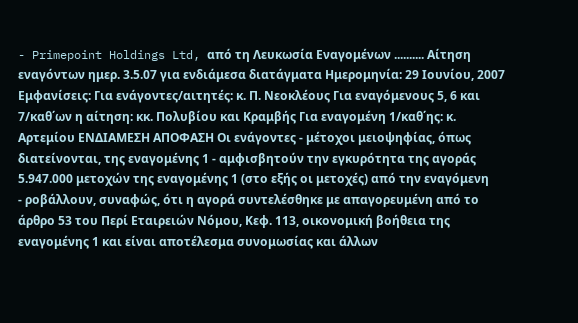- Primepoint Holdings Ltd, από τη Λευκωσία Εναγομένων .......... Αίτηση εναγόντων ημερ. 3.5.07 για ενδιάμεσα διατάγματα Ημερομηνία: 29 Iουνίου, 2007 Εμφανίσεις: Για ενάγοντες/αιτητές: κ. Π. Νεοκλέους Για εναγόμενους 5, 6 και 7/καθ΄ων η αίτηση: κκ. Πολυβίου και Κραμβής Για εναγομένη 1/καθ΄ης: κ. Αρτεμίου ΕΝΔΙΑΜΕΣΗ ΑΠΟΦΑΣΗ Οι ενάγοντες - μέτοχοι μειοψηφίας, όπως διατείνονται, της εναγομένης 1 - αμφισβητούν την εγκυρότητα της αγοράς 5.947.000 μετοχών της εναγομένης 1 (στο εξής οι μετοχές) από την εναγόμενη
- ροβάλλουν, συναφώς, ότι η αγορά συντελέσθηκε με απαγορευμένη από το άρθρο 53 του Περί Εταιρειών Νόμου, Κεφ. 113, οικονομική βοήθεια της εναγομένης 1 και είναι αποτέλεσμα συνομωσίας και άλλων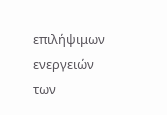επιλήψιμων ενεργειών των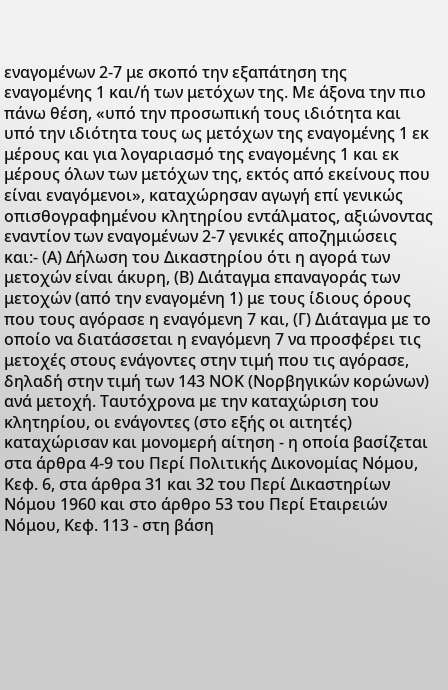εναγομένων 2-7 με σκοπό την εξαπάτηση της εναγομένης 1 και/ή των μετόχων της. Με άξονα την πιο πάνω θέση, «υπό την προσωπική τους ιδιότητα και υπό την ιδιότητα τους ως μετόχων της εναγομένης 1 εκ μέρους και για λογαριασμό της εναγομένης 1 και εκ μέρους όλων των μετόχων της, εκτός από εκείνους που είναι εναγόμενοι», καταχώρησαν αγωγή επί γενικώς οπισθογραφημένου κλητηρίου εντάλματος, αξιώνοντας εναντίον των εναγομένων 2-7 γενικές αποζημιώσεις και:- (Α) Δήλωση του Δικαστηρίου ότι η αγορά των μετοχών είναι άκυρη, (Β) Διάταγμα επαναγοράς των μετοχών (από την εναγομένη 1) με τους ίδιους όρους που τους αγόρασε η εναγόμενη 7 και, (Γ) Διάταγμα με το οποίο να διατάσσεται η εναγόμενη 7 να προσφέρει τις μετοχές στους ενάγοντες στην τιμή που τις αγόρασε, δηλαδή στην τιμή των 143 ΝΟΚ (Νορβηγικών κορώνων) ανά μετοχή. Ταυτόχρονα με την καταχώριση του κλητηρίου, οι ενάγοντες (στο εξής οι αιτητές) καταχώρισαν και μονομερή αίτηση - η οποία βασίζεται στα άρθρα 4-9 του Περί Πολιτικής Δικονομίας Νόμου, Κεφ. 6, στα άρθρα 31 και 32 του Περί Δικαστηρίων Νόμου 1960 και στο άρθρο 53 του Περί Εταιρειών Νόμου, Κεφ. 113 - στη βάση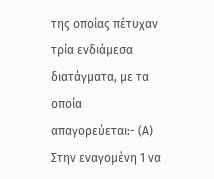της οποίας πέτυχαν τρία ενδιάμεσα διατάγματα, με τα οποία απαγορεύεται:- (Α) Στην εναγομένη 1 να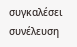συγκαλέσει συνέλευση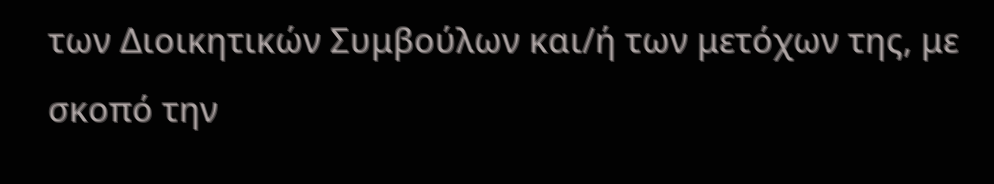των Διοικητικών Συμβούλων και/ή των μετόχων της, με σκοπό την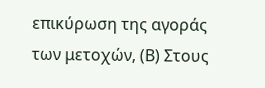επικύρωση της αγοράς των μετοχών, (Β) Στους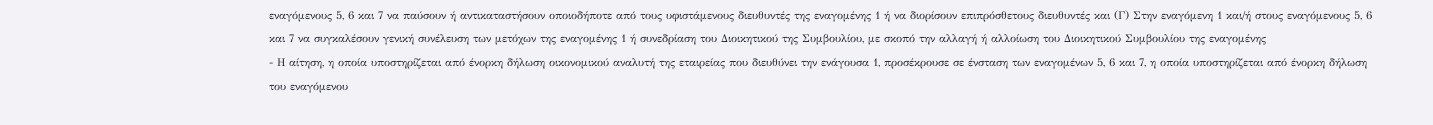εναγόμενους 5, 6 και 7 να παύσουν ή αντικαταστήσουν οποιοδήποτε από τους υφιστάμενους διευθυντές της εναγομένης 1 ή να διορίσουν επιπρόσθετους διευθυντές και (Γ) Στην εναγόμενη 1 και/ή στους εναγόμενους 5, 6 και 7 να συγκαλέσουν γενική συνέλευση των μετόχων της εναγομένης 1 ή συνεδρίαση του Διοικητικού της Συμβουλίου, με σκοπό την αλλαγή ή αλλοίωση του Διοικητικού Συμβουλίου της εναγομένης
- Η αίτηση, η οποία υποστηρίζεται από ένορκη δήλωση οικονομικού αναλυτή της εταιρείας που διευθύνει την ενάγουσα 1, προσέκρουσε σε ένσταση των εναγομένων 5, 6 και 7, η οποία υποστηρίζεται από ένορκη δήλωση του εναγόμενου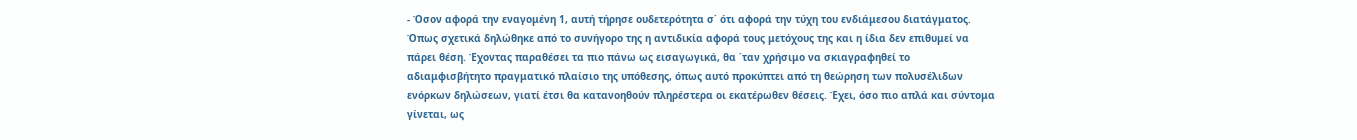- Όσον αφορά την εναγομένη 1, αυτή τήρησε ουδετερότητα σ΄ ότι αφορά την τύχη του ενδιάμεσου διατάγματος. Όπως σχετικά δηλώθηκε από το συνήγορο της η αντιδικία αφορά τους μετόχους της και η ίδια δεν επιθυμεί να πάρει θέση. Έχοντας παραθέσει τα πιο πάνω ως εισαγωγικά, θα ΄ταν χρήσιμο να σκιαγραφηθεί το αδιαμφισβήτητο πραγματικό πλαίσιο της υπόθεσης, όπως αυτό προκύπτει από τη θεώρηση των πολυσέλιδων ενόρκων δηλώσεων, γιατί έτσι θα κατανοηθούν πληρέστερα οι εκατέρωθεν θέσεις. Έχει, όσο πιο απλά και σύντομα γίνεται, ως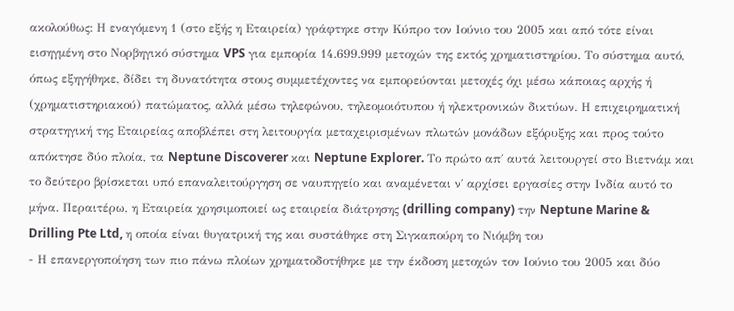ακολούθως: Η εναγόμενη 1 (στο εξής η Εταιρεία) γράφτηκε στην Κύπρο τον Ιούνιο του 2005 και από τότε είναι εισηγμένη στο Νορβηγικό σύστημα VPS για εμπορία 14.699.999 μετοχών της εκτός χρηματιστηρίου. Το σύστημα αυτό, όπως εξηγήθηκε, δίδει τη δυνατότητα στους συμμετέχοντες να εμπορεύονται μετοχές όχι μέσω κάποιας αρχής ή (χρηματιστηριακού) πατώματος, αλλά μέσω τηλεφώνου, τηλεομοιότυπου ή ηλεκτρονικών δικτύων. Η επιχειρηματική στρατηγική της Εταιρείας αποβλέπει στη λειτουργία μεταχειρισμένων πλωτών μονάδων εξόρυξης και προς τούτο απόκτησε δύο πλοία, τα Neptune Discoverer και Neptune Explorer. Το πρώτο απ΄ αυτά λειτουργεί στο Βιετνάμ και το δεύτερο βρίσκεται υπό επαναλειτούργηση σε ναυπηγείο και αναμένεται ν΄ αρχίσει εργασίες στην Ινδία αυτό το μήνα. Περαιτέρω, η Εταιρεία χρησιμοποιεί ως εταιρεία διάτρησης (drilling company) την Neptune Marine & Drilling Pte Ltd, η οποία είναι θυγατρική της και συστάθηκε στη Σιγκαπούρη το Νιόμβη του
- Η επανεργοποίηση των πιο πάνω πλοίων χρηματοδοτήθηκε με την έκδοση μετοχών τον Ιούνιο του 2005 και δύο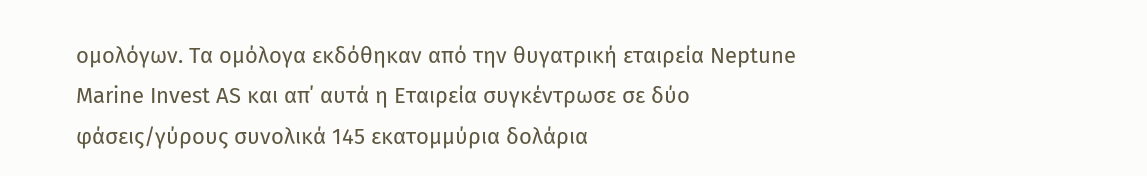ομολόγων. Τα ομόλογα εκδόθηκαν από την θυγατρική εταιρεία Neptune Marine Invest AS και απ΄ αυτά η Εταιρεία συγκέντρωσε σε δύο φάσεις/γύρους συνολικά 145 εκατομμύρια δολάρια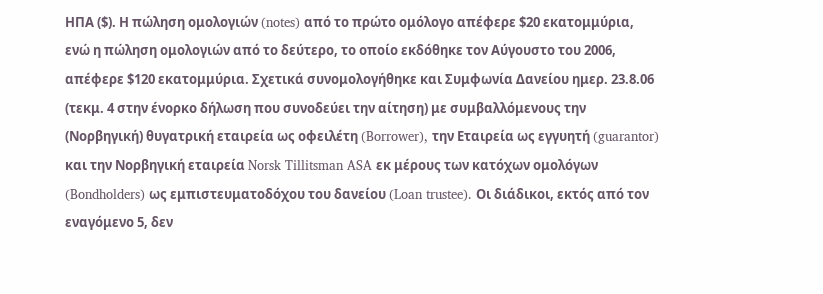ΗΠΑ ($). Η πώληση ομολογιών (notes) από το πρώτο ομόλογο απέφερε $20 εκατομμύρια, ενώ η πώληση ομολογιών από το δεύτερο, το οποίο εκδόθηκε τον Αύγουστο του 2006, απέφερε $120 εκατομμύρια. Σχετικά συνομολογήθηκε και Συμφωνία Δανείου ημερ. 23.8.06 (τεκμ. 4 στην ένορκο δήλωση που συνοδεύει την αίτηση) με συμβαλλόμενους την (Νορβηγική) θυγατρική εταιρεία ως οφειλέτη (Borrower), την Eταιρεία ως εγγυητή (guarantor) και την Νορβηγική εταιρεία Norsk Tillitsman ASA εκ μέρους των κατόχων ομολόγων (Bondholders) ως εμπιστευματοδόχου του δανείου (Loan trustee). Οι διάδικοι, εκτός από τον εναγόμενο 5, δεν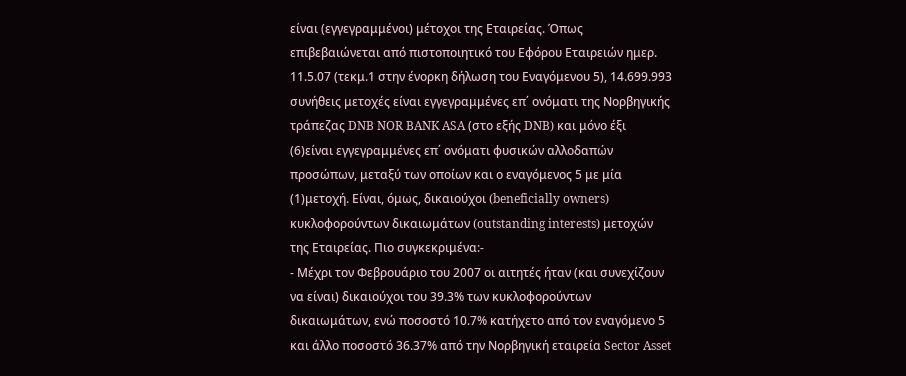είναι (εγγεγραμμένοι) μέτοχοι της Εταιρείας. Όπως επιβεβαιώνεται από πιστοποιητικό του Εφόρου Εταιρειών ημερ. 11.5.07 (τεκμ.1 στην ένορκη δήλωση του Εναγόμενου 5), 14.699.993 συνήθεις μετοχές είναι εγγεγραμμένες επ΄ ονόματι της Νορβηγικής τράπεζας DNB NOR BANK ASA (στο εξής DNB) και μόνο έξι
(6)είναι εγγεγραμμένες επ΄ ονόματι φυσικών αλλοδαπών προσώπων, μεταξύ των οποίων και ο εναγόμενος 5 με μία
(1)μετοχή. Είναι, όμως, δικαιούχοι (beneficially owners) κυκλοφορούντων δικαιωμάτων (outstanding interests) μετοχών της Εταιρείας. Πιο συγκεκριμένα:-
- Μέχρι τον Φεβρουάριο του 2007 οι αιτητές ήταν (και συνεχίζουν να είναι) δικαιούχοι του 39.3% των κυκλοφορούντων δικαιωμάτων, ενώ ποσοστό 10.7% κατήχετο από τον εναγόμενο 5 και άλλο ποσοστό 36.37% από την Νορβηγική εταιρεία Sector Asset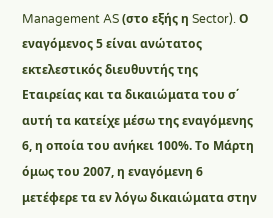Management AS (στο εξής η Sector). Ο εναγόμενος 5 είναι ανώτατος εκτελεστικός διευθυντής της Εταιρείας και τα δικαιώματα του σ΄ αυτή τα κατείχε μέσω της εναγόμενης 6, η οποία του ανήκει 100%. Το Μάρτη όμως του 2007, η εναγόμενη 6 μετέφερε τα εν λόγω δικαιώματα στην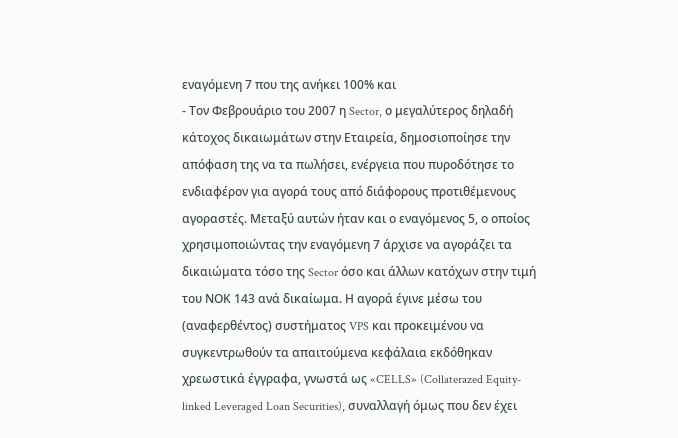εναγόμενη 7 που της ανήκει 100% και
- Τον Φεβρουάριο του 2007 η Sector, ο μεγαλύτερος δηλαδή κάτοχος δικαιωμάτων στην Εταιρεία, δημοσιοποίησε την απόφαση της να τα πωλήσει, ενέργεια που πυροδότησε το ενδιαφέρον για αγορά τους από διάφορους προτιθέμενους αγοραστές. Μεταξύ αυτών ήταν και ο εναγόμενος 5, ο οποίος χρησιμοποιώντας την εναγόμενη 7 άρχισε να αγοράζει τα δικαιώματα τόσο της Sector όσο και άλλων κατόχων στην τιμή του ΝΟΚ 143 ανά δικαίωμα. Η αγορά έγινε μέσω του (αναφερθέντος) συστήματος VPS και προκειμένου να συγκεντρωθούν τα απαιτούμενα κεφάλαια εκδόθηκαν χρεωστικά έγγραφα, γνωστά ως «CELLS» (Collaterazed Equity-linked Leveraged Loan Securities), συναλλαγή όμως που δεν έχει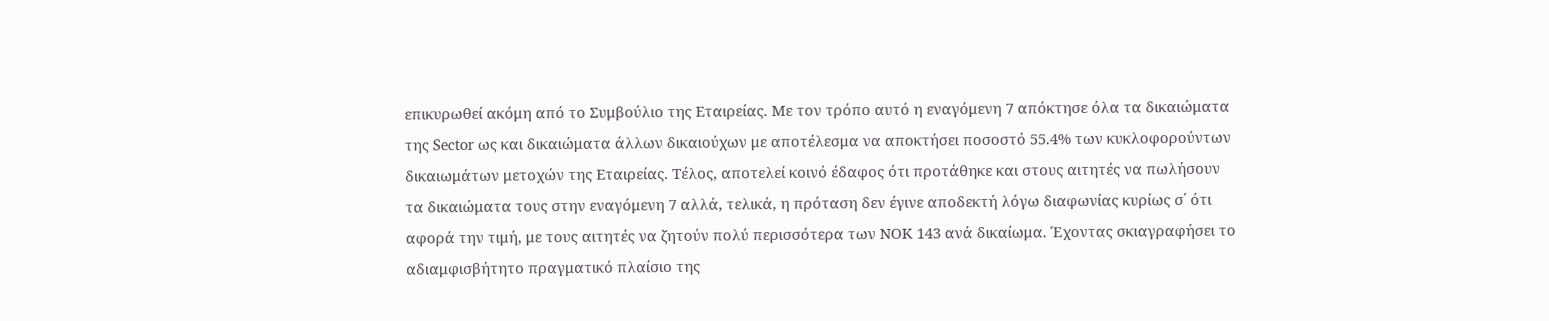επικυρωθεί ακόμη από το Συμβούλιο της Εταιρείας. Με τον τρόπο αυτό η εναγόμενη 7 απόκτησε όλα τα δικαιώματα της Sector ως και δικαιώματα άλλων δικαιούχων με αποτέλεσμα να αποκτήσει ποσοστό 55.4% των κυκλοφορούντων δικαιωμάτων μετοχών της Εταιρείας. Τέλος, αποτελεί κοινό έδαφος ότι προτάθηκε και στους αιτητές να πωλήσουν τα δικαιώματα τους στην εναγόμενη 7 αλλά, τελικά, η πρόταση δεν έγινε αποδεκτή λόγω διαφωνίας κυρίως σ΄ ότι αφορά την τιμή, με τους αιτητές να ζητούν πολύ περισσότερα των ΝΟΚ 143 ανά δικαίωμα. Έχοντας σκιαγραφήσει το αδιαμφισβήτητο πραγματικό πλαίσιο της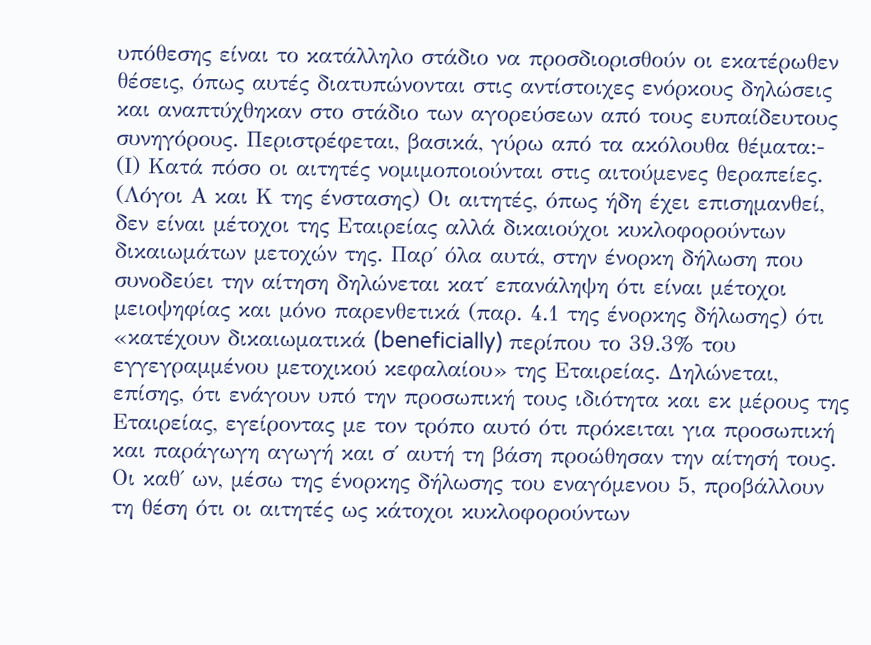υπόθεσης είναι το κατάλληλο στάδιο να προσδιορισθούν οι εκατέρωθεν θέσεις, όπως αυτές διατυπώνονται στις αντίστοιχες ενόρκους δηλώσεις και αναπτύχθηκαν στο στάδιο των αγορεύσεων από τους ευπαίδευτους συνηγόρους. Περιστρέφεται, βασικά, γύρω από τα ακόλουθα θέματα:- (Ι) Κατά πόσο οι αιτητές νομιμοποιούνται στις αιτούμενες θεραπείες. (Λόγοι Α και Κ της ένστασης) Οι αιτητές, όπως ήδη έχει επισημανθεί, δεν είναι μέτοχοι της Εταιρείας αλλά δικαιούχοι κυκλοφορούντων δικαιωμάτων μετοχών της. Παρ΄ όλα αυτά, στην ένορκη δήλωση που συνοδεύει την αίτηση δηλώνεται κατ΄ επανάληψη ότι είναι μέτοχοι μειοψηφίας και μόνο παρενθετικά (παρ. 4.1 της ένορκης δήλωσης) ότι «κατέχουν δικαιωματικά (beneficially) περίπου το 39.3% του εγγεγραμμένου μετοχικού κεφαλαίου» της Εταιρείας. Δηλώνεται, επίσης, ότι ενάγουν υπό την προσωπική τους ιδιότητα και εκ μέρους της Εταιρείας, εγείροντας με τον τρόπο αυτό ότι πρόκειται για προσωπική και παράγωγη αγωγή και σ΄ αυτή τη βάση προώθησαν την αίτησή τους. Οι καθ΄ ων, μέσω της ένορκης δήλωσης του εναγόμενου 5, προβάλλουν τη θέση ότι οι αιτητές ως κάτοχοι κυκλοφορούντων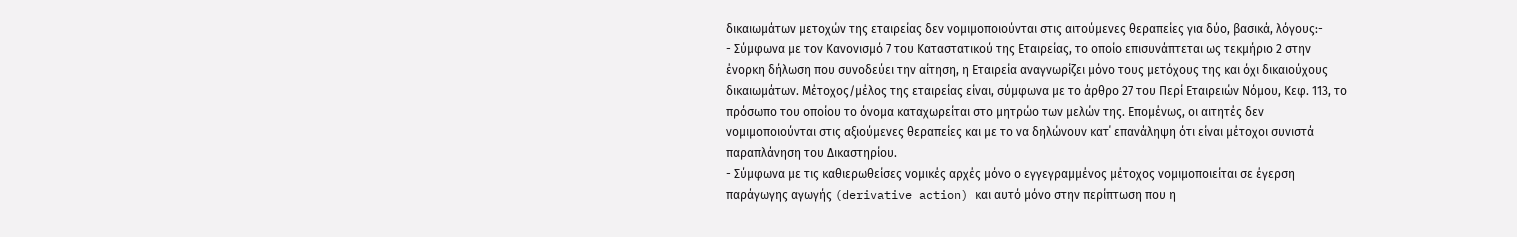δικαιωμάτων μετοχών της εταιρείας δεν νομιμοποιούνται στις αιτούμενες θεραπείες για δύο, βασικά, λόγους:-
- Σύμφωνα με τον Κανονισμό 7 του Καταστατικού της Εταιρείας, το οποίο επισυνάπτεται ως τεκμήριο 2 στην ένορκη δήλωση που συνοδεύει την αίτηση, η Εταιρεία αναγνωρίζει μόνο τους μετόχους της και όχι δικαιούχους δικαιωμάτων. Μέτοχος/μέλος της εταιρείας είναι, σύμφωνα με το άρθρο 27 του Περί Εταιρειών Νόμου, Κεφ. 113, το πρόσωπο του οποίου το όνομα καταχωρείται στο μητρώο των μελών της. Επομένως, οι αιτητές δεν νομιμοποιούνται στις αξιούμενες θεραπείες και με το να δηλώνουν κατ΄ επανάληψη ότι είναι μέτοχοι συνιστά παραπλάνηση του Δικαστηρίου.
- Σύμφωνα με τις καθιερωθείσες νομικές αρχές μόνο ο εγγεγραμμένος μέτοχος νομιμοποιείται σε έγερση παράγωγης αγωγής (derivative action) και αυτό μόνο στην περίπτωση που η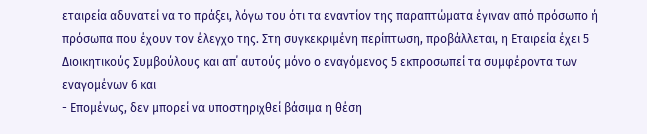εταιρεία αδυνατεί να το πράξει, λόγω του ότι τα εναντίον της παραπτώματα έγιναν από πρόσωπο ή πρόσωπα που έχουν τον έλεγχο της. Στη συγκεκριμένη περίπτωση, προβάλλεται, η Εταιρεία έχει 5 Διοικητικούς Συμβούλους και απ΄ αυτούς μόνο ο εναγόμενος 5 εκπροσωπεί τα συμφέροντα των εναγομένων 6 και
- Επομένως, δεν μπορεί να υποστηριχθεί βάσιμα η θέση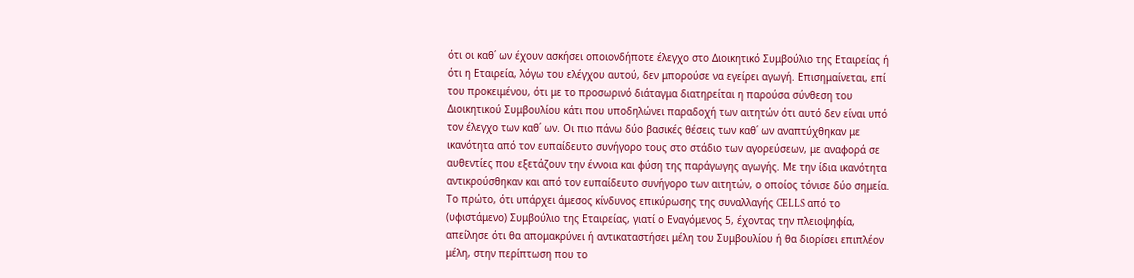ότι οι καθ΄ ων έχουν ασκήσει οποιονδήποτε έλεγχο στο Διοικητικό Συμβούλιο της Εταιρείας ή ότι η Εταιρεία, λόγω του ελέγχου αυτού, δεν μπορούσε να εγείρει αγωγή. Επισημαίνεται, επί του προκειμένου, ότι με το προσωρινό διάταγμα διατηρείται η παρούσα σύνθεση του Διοικητικού Συμβουλίου κάτι που υποδηλώνει παραδοχή των αιτητών ότι αυτό δεν είναι υπό τον έλεγχο των καθ΄ ων. Οι πιο πάνω δύο βασικές θέσεις των καθ΄ ων αναπτύχθηκαν με ικανότητα από τον ευπαίδευτο συνήγορο τους στο στάδιο των αγορεύσεων, με αναφορά σε αυθεντίες που εξετάζουν την έννοια και φύση της παράγωγης αγωγής. Με την ίδια ικανότητα αντικρούσθηκαν και από τον ευπαίδευτο συνήγορο των αιτητών, ο οποίος τόνισε δύο σημεία. Το πρώτο, ότι υπάρχει άμεσος κίνδυνος επικύρωσης της συναλλαγής CELLS από το (υφιστάμενο) Συμβούλιο της Εταιρείας, γιατί ο Εναγόμενος 5, έχοντας την πλειοψηφία, απείλησε ότι θα απομακρύνει ή αντικαταστήσει μέλη του Συμβουλίου ή θα διορίσει επιπλέον μέλη, στην περίπτωση που το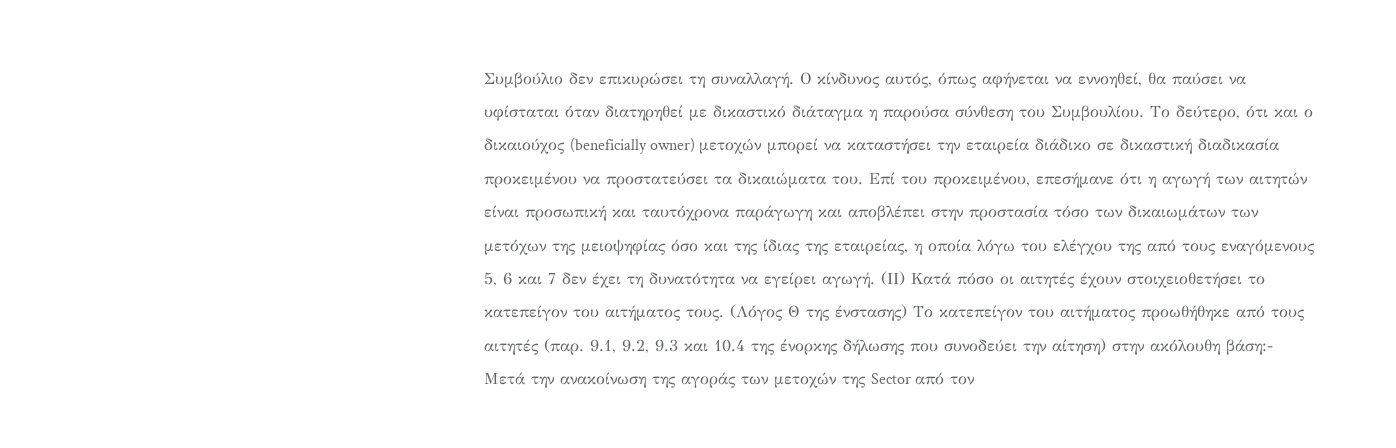Συμβούλιο δεν επικυρώσει τη συναλλαγή. Ο κίνδυνος αυτός, όπως αφήνεται να εννοηθεί, θα παύσει να υφίσταται όταν διατηρηθεί με δικαστικό διάταγμα η παρούσα σύνθεση του Συμβουλίου. Το δεύτερο, ότι και ο δικαιούχος (beneficially owner) μετοχών μπορεί να καταστήσει την εταιρεία διάδικο σε δικαστική διαδικασία προκειμένου να προστατεύσει τα δικαιώματα του. Επί του προκειμένου, επεσήμανε ότι η αγωγή των αιτητών είναι προσωπική και ταυτόχρονα παράγωγη και αποβλέπει στην προστασία τόσο των δικαιωμάτων των μετόχων της μειοψηφίας όσο και της ίδιας της εταιρείας, η οποία λόγω του ελέγχου της από τους εναγόμενους 5, 6 και 7 δεν έχει τη δυνατότητα να εγείρει αγωγή. (ΙΙ) Κατά πόσο οι αιτητές έχουν στοιχειοθετήσει το κατεπείγον του αιτήματος τους. (Λόγος Θ της ένστασης) Το κατεπείγον του αιτήματος προωθήθηκε από τους αιτητές (παρ. 9.1, 9.2, 9.3 και 10.4 της ένορκης δήλωσης που συνοδεύει την αίτηση) στην ακόλουθη βάση:- Μετά την ανακοίνωση της αγοράς των μετοχών της Sector από τον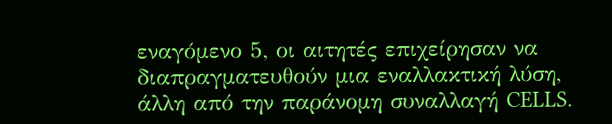εναγόμενο 5, οι αιτητές επιχείρησαν να διαπραγματευθούν μια εναλλακτική λύση, άλλη από την παράνομη συναλλαγή CELLS.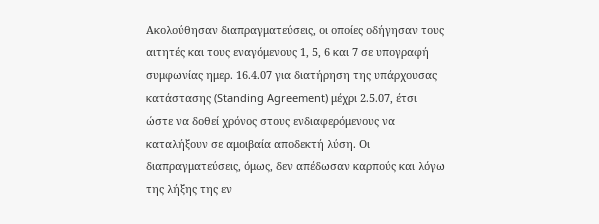Ακολούθησαν διαπραγματεύσεις, οι οποίες οδήγησαν τους αιτητές και τους εναγόμενους 1, 5, 6 και 7 σε υπογραφή συμφωνίας ημερ. 16.4.07 για διατήρηση της υπάρχουσας κατάστασης (Standing Agreement) μέχρι 2.5.07, έτσι ώστε να δοθεί χρόνος στους ενδιαφερόμενους να καταλήξουν σε αμοιβαία αποδεκτή λύση. Οι διαπραγματεύσεις, όμως, δεν απέδωσαν καρπούς και λόγω της λήξης της εν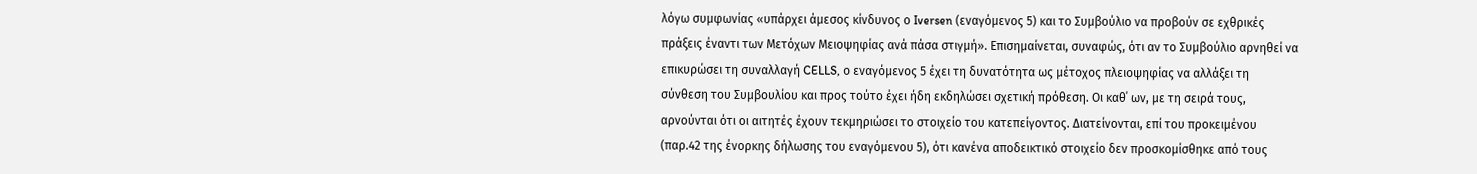λόγω συμφωνίας «υπάρχει άμεσος κίνδυνος ο Iversen (εναγόμενος 5) και το Συμβούλιο να προβούν σε εχθρικές πράξεις έναντι των Μετόχων Μειοψηφίας ανά πάσα στιγμή». Επισημαίνεται, συναφώς, ότι αν το Συμβούλιο αρνηθεί να επικυρώσει τη συναλλαγή CELLS, ο εναγόμενος 5 έχει τη δυνατότητα ως μέτοχος πλειοψηφίας να αλλάξει τη σύνθεση του Συμβουλίου και προς τούτο έχει ήδη εκδηλώσει σχετική πρόθεση. Οι καθ΄ ων, με τη σειρά τους, αρνούνται ότι οι αιτητές έχουν τεκμηριώσει το στοιχείο του κατεπείγοντος. Διατείνονται, επί του προκειμένου (παρ.42 της ένορκης δήλωσης του εναγόμενου 5), ότι κανένα αποδεικτικό στοιχείο δεν προσκομίσθηκε από τους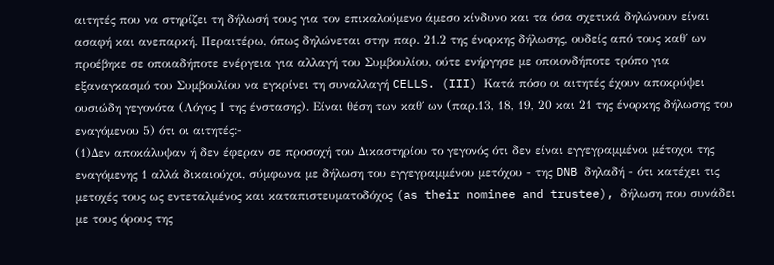αιτητές που να στηρίζει τη δήλωσή τους για τον επικαλούμενο άμεσο κίνδυνο και τα όσα σχετικά δηλώνουν είναι ασαφή και ανεπαρκή. Περαιτέρω, όπως δηλώνεται στην παρ. 21.2 της ένορκης δήλωσης, ουδείς από τους καθ΄ ων προέβηκε σε οποιαδήποτε ενέργεια για αλλαγή του Συμβουλίου, ούτε ενήργησε με οποιονδήποτε τρόπο για εξαναγκασμό του Συμβουλίου να εγκρίνει τη συναλλαγή CELLS. (III) Κατά πόσο οι αιτητές έχουν αποκρύψει ουσιώδη γεγονότα (Λόγος Ι της ένστασης). Είναι θέση των καθ΄ ων (παρ.13, 18, 19, 20 και 21 της ένορκης δήλωσης του εναγόμενου 5) ότι οι αιτητές:-
(1)Δεν αποκάλυψαν ή δεν έφεραν σε προσοχή του Δικαστηρίου το γεγονός ότι δεν είναι εγγεγραμμένοι μέτοχοι της εναγόμενης 1 αλλά δικαιούχοι, σύμφωνα με δήλωση του εγγεγραμμένου μετόχου - της DNB δηλαδή - ότι κατέχει τις μετοχές τους ως εντεταλμένος και καταπιστευματοδόχος (as their nominee and trustee), δήλωση που συνάδει με τους όρους της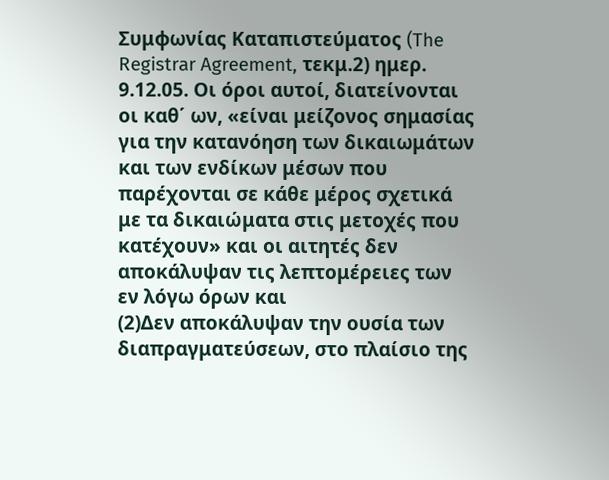Συμφωνίας Καταπιστεύματος (The Registrar Agreement, τεκμ.2) ημερ. 9.12.05. Οι όροι αυτοί, διατείνονται οι καθ΄ ων, «είναι μείζονος σημασίας για την κατανόηση των δικαιωμάτων και των ενδίκων μέσων που παρέχονται σε κάθε μέρος σχετικά με τα δικαιώματα στις μετοχές που κατέχουν» και οι αιτητές δεν αποκάλυψαν τις λεπτομέρειες των εν λόγω όρων και
(2)Δεν αποκάλυψαν την ουσία των διαπραγματεύσεων, στο πλαίσιο της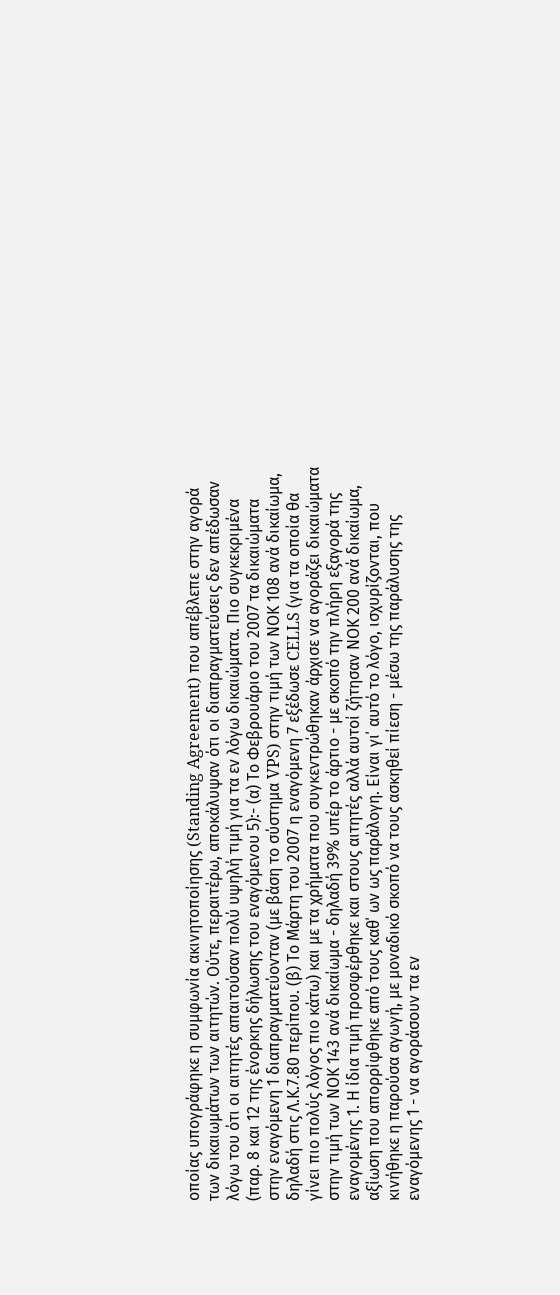οποίας υπογράφηκε η συμφωνία ακινητοποίησης (Standing Agreement) που απέβλεπε στην αγορά των δικαιωμάτων των αιτητών. Ούτε, περαιτέρω, αποκάλυψαν ότι οι διαπραγματεύσεις δεν απέδωσαν λόγω του ότι οι αιτητές απαιτούσαν πολύ υψηλή τιμή για τα εν λόγω δικαιώματα. Πιο συγκεκριμένα (παρ. 8 και 12 της ένορκης δήλωσης του εναγόμενου 5):- (α) Το Φεβρουάριο του 2007 τα δικαιώματα στην εναγόμενη 1 διαπραγματεύονταν (με βάση το σύστημα VPS) στην τιμή των ΝΟΚ 108 ανά δικαίωμα, δηλαδή στις Λ.Κ.7.80 περίπου. (β) Το Μάρτη του 2007 η εναγόμενη 7 εξέδωσε CELLS (για τα οποία θα γίνει πιο πολύς λόγος πιο κάτω) και με τα χρήματα που συγκεντρώθηκαν άρχισε να αγοράζει δικαιώματα στην τιμή των ΝΟΚ 143 ανά δικαίωμα - δηλαδή 39% υπέρ το άρτιο - με σκοπό την πλήρη εξαγορά της εναγομένης 1. Η ίδια τιμή προσφέρθηκε και στους αιτητές αλλά αυτοί ζήτησαν ΝΟΚ 200 ανά δικαίωμα, αξίωση που απορρίφθηκε από τους καθ΄ ων ως παράλογη. Είναι γι΄ αυτό το λόγο, ισχυρίζονται, που κινήθηκε η παρούσα αγωγή, με μοναδικό σκοπό να τους ασκηθεί πίεση - μέσω της παράλυσης της εναγόμενης 1 - να αγοράσουν τα εν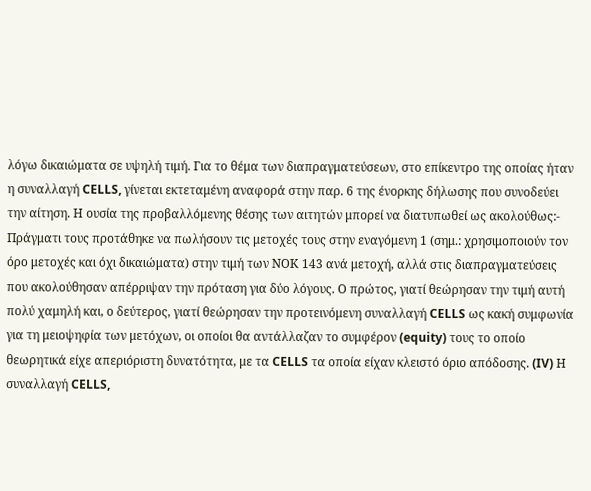λόγω δικαιώματα σε υψηλή τιμή. Για το θέμα των διαπραγματεύσεων, στο επίκεντρο της οποίας ήταν η συναλλαγή CELLS, γίνεται εκτεταμένη αναφορά στην παρ. 6 της ένορκης δήλωσης που συνοδεύει την αίτηση. Η ουσία της προβαλλόμενης θέσης των αιτητών μπορεί να διατυπωθεί ως ακολούθως:- Πράγματι τους προτάθηκε να πωλήσουν τις μετοχές τους στην εναγόμενη 1 (σημ.: χρησιμοποιούν τον όρο μετοχές και όχι δικαιώματα) στην τιμή των ΝΟΚ 143 ανά μετοχή, αλλά στις διαπραγματεύσεις που ακολούθησαν απέρριψαν την πρόταση για δύο λόγους. Ο πρώτος, γιατί θεώρησαν την τιμή αυτή πολύ χαμηλή και, ο δεύτερος, γιατί θεώρησαν την προτεινόμενη συναλλαγή CELLS ως κακή συμφωνία για τη μειοψηφία των μετόχων, οι οποίοι θα αντάλλαζαν το συμφέρον (equity) τους το οποίο θεωρητικά είχε απεριόριστη δυνατότητα, με τα CELLS τα οποία είχαν κλειστό όριο απόδοσης. (IV) Η συναλλαγή CELLS,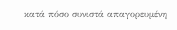κατά πόσο συνιστά απαγορευμένη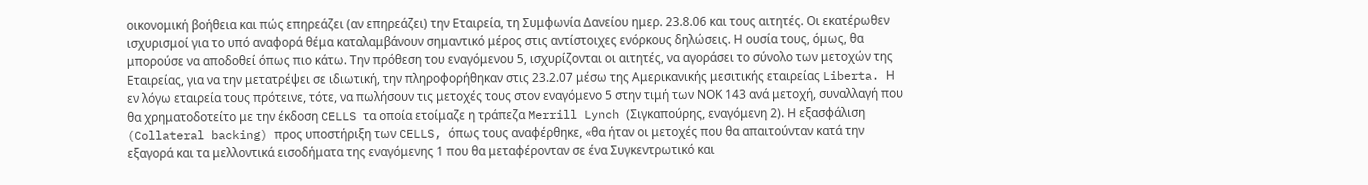οικονομική βοήθεια και πώς επηρεάζει (αν επηρεάζει) την Εταιρεία, τη Συμφωνία Δανείου ημερ. 23.8.06 και τους αιτητές. Οι εκατέρωθεν ισχυρισμοί για το υπό αναφορά θέμα καταλαμβάνουν σημαντικό μέρος στις αντίστοιχες ενόρκους δηλώσεις. Η ουσία τους, όμως, θα μπορούσε να αποδοθεί όπως πιο κάτω. Την πρόθεση του εναγόμενου 5, ισχυρίζονται οι αιτητές, να αγοράσει το σύνολο των μετοχών της Εταιρείας, για να την μετατρέψει σε ιδιωτική, την πληροφορήθηκαν στις 23.2.07 μέσω της Αμερικανικής μεσιτικής εταιρείας Liberta. Η εν λόγω εταιρεία τους πρότεινε, τότε, να πωλήσουν τις μετοχές τους στον εναγόμενο 5 στην τιμή των ΝΟΚ 143 ανά μετοχή, συναλλαγή που θα χρηματοδοτείτο με την έκδοση CELLS τα οποία ετοίμαζε η τράπεζα Merrill Lynch (Σιγκαπούρης, εναγόμενη 2). Η εξασφάλιση (Collateral backing) προς υποστήριξη των CELLS, όπως τους αναφέρθηκε, «θα ήταν οι μετοχές που θα απαιτούνταν κατά την εξαγορά και τα μελλοντικά εισοδήματα της εναγόμενης 1 που θα μεταφέρονταν σε ένα Συγκεντρωτικό και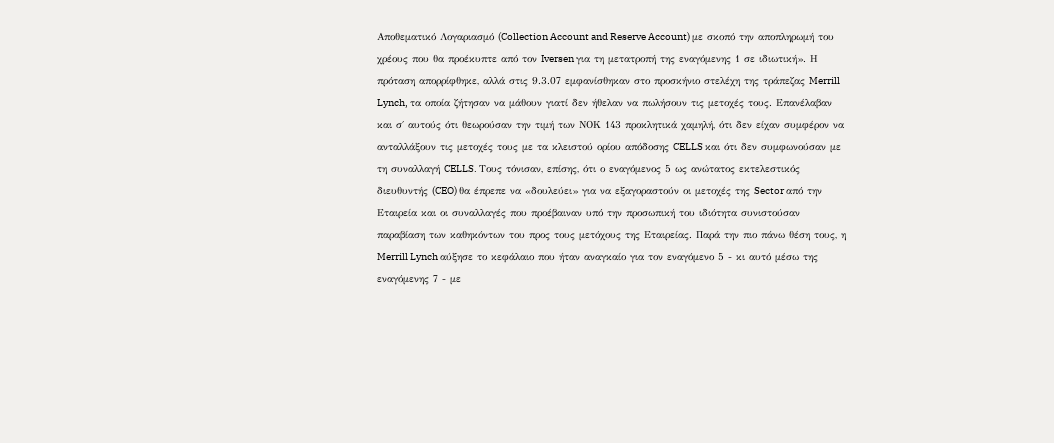Αποθεματικό Λογαριασμό (Collection Account and Reserve Account) με σκοπό την αποπληρωμή του χρέους που θα προέκυπτε από τον Iversen για τη μετατροπή της εναγόμενης 1 σε ιδιωτική». Η πρόταση απορρίφθηκε, αλλά στις 9.3.07 εμφανίσθηκαν στο προσκήνιο στελέχη της τράπεζας Merrill Lynch, τα οποία ζήτησαν να μάθουν γιατί δεν ήθελαν να πωλήσουν τις μετοχές τους. Επανέλαβαν και σ΄ αυτούς ότι θεωρούσαν την τιμή των ΝΟΚ 143 προκλητικά χαμηλή, ότι δεν είχαν συμφέρον να ανταλλάξουν τις μετοχές τους με τα κλειστού ορίου απόδοσης CELLS και ότι δεν συμφωνούσαν με τη συναλλαγή CELLS. Τους τόνισαν, επίσης, ότι ο εναγόμενος 5 ως ανώτατος εκτελεστικός διευθυντής (CEO) θα έπρεπε να «δουλεύει» για να εξαγοραστούν οι μετοχές της Sector από την Εταιρεία και οι συναλλαγές που προέβαιναν υπό την προσωπική του ιδιότητα συνιστούσαν παραβίαση των καθηκόντων του προς τους μετόχους της Εταιρείας. Παρά την πιο πάνω θέση τους, η Merrill Lynch αύξησε το κεφάλαιο που ήταν αναγκαίο για τον εναγόμενο 5 - κι αυτό μέσω της εναγόμενης 7 - με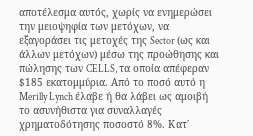αποτέλεσμα αυτός, χωρίς να ενημερώσει την μειοψηφία των μετόχων, να εξαγοράσει τις μετοχές της Sector (ως και άλλων μετόχων) μέσω της προώθησης και πώλησης των CELLS, τα οποία απέφεραν $185 εκατομμύρια. Από το ποσό αυτό η Μerilly Lynch έλαβε ή θα λάβει ως αμοιβή το ασυνήθιστα για συναλλαγές χρηματοδότησης ποσοστό 8%. Κατ΄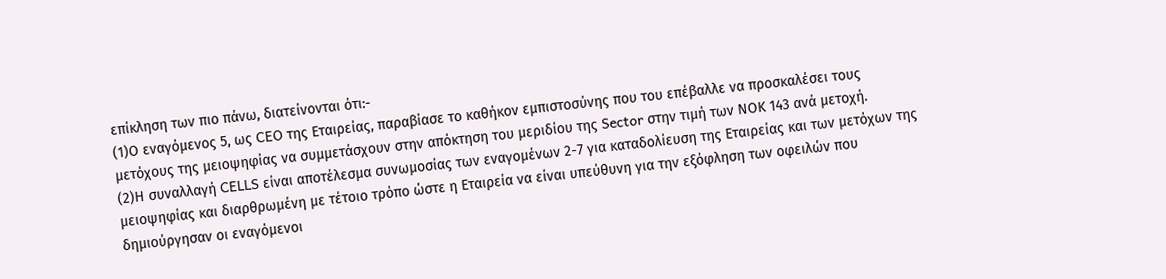επίκληση των πιο πάνω, διατείνονται ότι:-
(1)Ο εναγόμενος 5, ως CEO της Εταιρείας, παραβίασε το καθήκον εμπιστοσύνης που του επέβαλλε να προσκαλέσει τους μετόχους της μειοψηφίας να συμμετάσχουν στην απόκτηση του μεριδίου της Sector στην τιμή των ΝΟΚ 143 ανά μετοχή.
(2)Η συναλλαγή CELLS είναι αποτέλεσμα συνωμοσίας των εναγομένων 2-7 για καταδολίευση της Εταιρείας και των μετόχων της μειοψηφίας και διαρθρωμένη με τέτοιο τρόπο ώστε η Εταιρεία να είναι υπεύθυνη για την εξόφληση των οφειλών που δημιούργησαν οι εναγόμενοι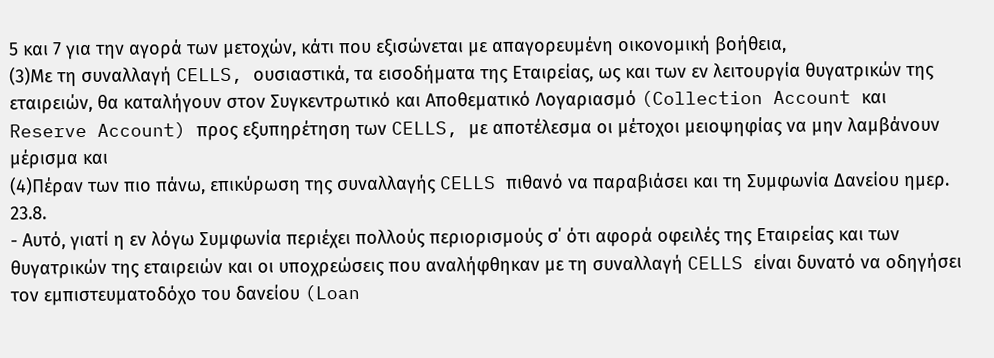5 και 7 για την αγορά των μετοχών, κάτι που εξισώνεται με απαγορευμένη οικονομική βοήθεια,
(3)Με τη συναλλαγή CELLS, ουσιαστικά, τα εισοδήματα της Εταιρείας, ως και των εν λειτουργία θυγατρικών της εταιρειών, θα καταλήγουν στον Συγκεντρωτικό και Αποθεματικό Λογαριασμό (Collection Account και Reserve Account) προς εξυπηρέτηση των CELLS, με αποτέλεσμα οι μέτοχοι μειοψηφίας να μην λαμβάνουν μέρισμα και
(4)Πέραν των πιο πάνω, επικύρωση της συναλλαγής CELLS πιθανό να παραβιάσει και τη Συμφωνία Δανείου ημερ. 23.8.
- Αυτό, γιατί η εν λόγω Συμφωνία περιέχει πολλούς περιορισμούς σ΄ ότι αφορά οφειλές της Εταιρείας και των θυγατρικών της εταιρειών και οι υποχρεώσεις που αναλήφθηκαν με τη συναλλαγή CELLS είναι δυνατό να οδηγήσει τον εμπιστευματοδόχο του δανείου (Loan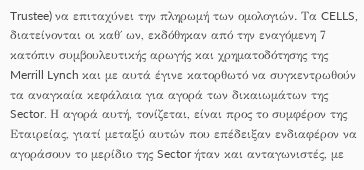Trustee) να επιταχύνει την πληρωμή των ομολογιών. Τα CELLS, διατείνονται οι καθ΄ ων, εκδόθηκαν από την εναγόμενη 7 κατόπιν συμβουλευτικής αρωγής και χρηματοδότησης της Merrill Lynch και με αυτά έγινε κατορθωτό να συγκεντρωθούν τα αναγκαία κεφάλαια για αγορά των δικαιωμάτων της Sector. Η αγορά αυτή, τονίζεται, είναι προς το συμφέρον της Εταιρείας, γιατί μεταξύ αυτών που επέδειξαν ενδιαφέρον να αγοράσουν το μερίδιο της Sector ήταν και ανταγωνιστές, με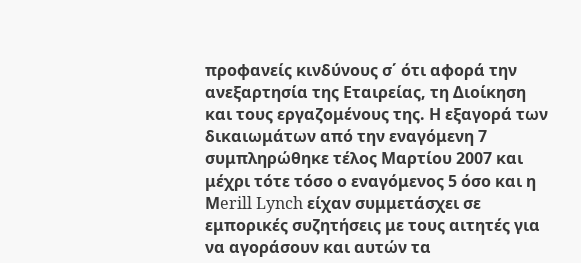προφανείς κινδύνους σ΄ ότι αφορά την ανεξαρτησία της Εταιρείας, τη Διοίκηση και τους εργαζομένους της. Η εξαγορά των δικαιωμάτων από την εναγόμενη 7 συμπληρώθηκε τέλος Μαρτίου 2007 και μέχρι τότε τόσο ο εναγόμενος 5 όσο και η Μerill Lynch είχαν συμμετάσχει σε εμπορικές συζητήσεις με τους αιτητές για να αγοράσουν και αυτών τα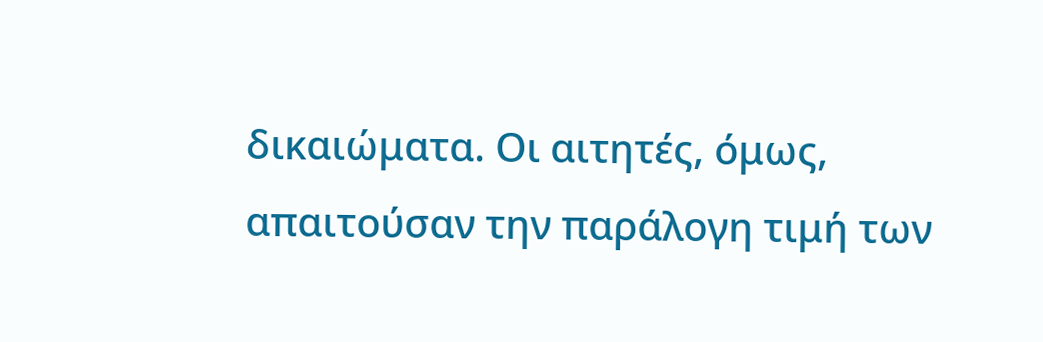δικαιώματα. Οι αιτητές, όμως, απαιτούσαν την παράλογη τιμή των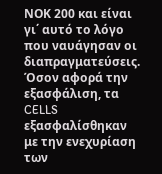ΝΟΚ 200 και είναι γι΄ αυτό το λόγο που ναυάγησαν οι διαπραγματεύσεις. Όσον αφορά την εξασφάλιση, τα CELLS εξασφαλίσθηκαν με την ενεχυρίαση των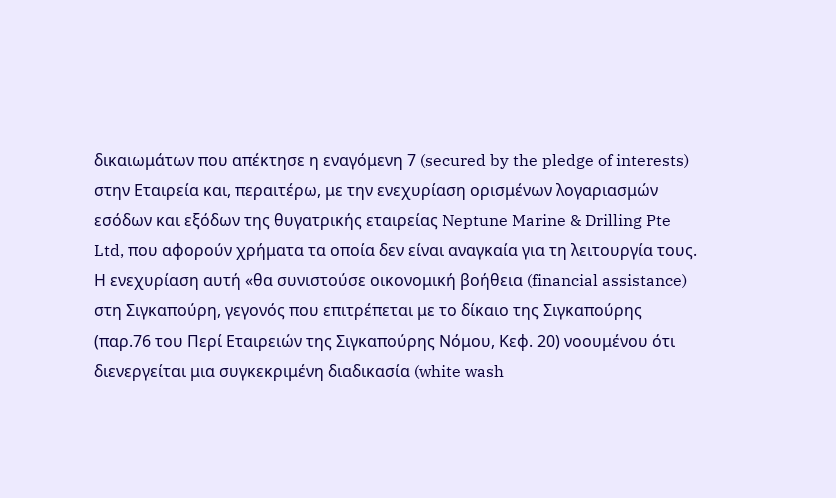δικαιωμάτων που απέκτησε η εναγόμενη 7 (secured by the pledge of interests) στην Εταιρεία και, περαιτέρω, με την ενεχυρίαση ορισμένων λογαριασμών εσόδων και εξόδων της θυγατρικής εταιρείας Neptune Marine & Drilling Pte Ltd, που αφορούν χρήματα τα οποία δεν είναι αναγκαία για τη λειτουργία τους. Η ενεχυρίαση αυτή «θα συνιστούσε οικονομική βοήθεια (financial assistance) στη Σιγκαπούρη, γεγονός που επιτρέπεται με το δίκαιο της Σιγκαπούρης (παρ.76 του Περί Εταιρειών της Σιγκαπούρης Νόμου, Κεφ. 20) νοουμένου ότι διενεργείται μια συγκεκριμένη διαδικασία (white wash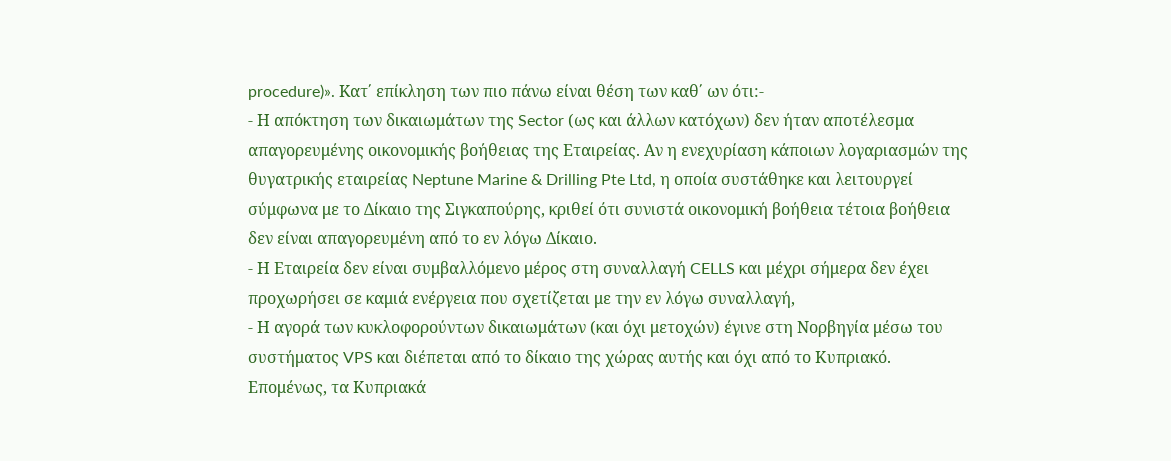procedure)». Kατ΄ επίκληση των πιο πάνω είναι θέση των καθ΄ ων ότι:-
- Η απόκτηση των δικαιωμάτων της Sector (ως και άλλων κατόχων) δεν ήταν αποτέλεσμα απαγορευμένης οικονομικής βοήθειας της Εταιρείας. Αν η ενεχυρίαση κάποιων λογαριασμών της θυγατρικής εταιρείας Neptune Marine & Drilling Pte Ltd, η οποία συστάθηκε και λειτουργεί σύμφωνα με το Δίκαιο της Σιγκαπούρης, κριθεί ότι συνιστά οικονομική βοήθεια τέτοια βοήθεια δεν είναι απαγορευμένη από το εν λόγω Δίκαιο.
- Η Εταιρεία δεν είναι συμβαλλόμενο μέρος στη συναλλαγή CELLS και μέχρι σήμερα δεν έχει προχωρήσει σε καμιά ενέργεια που σχετίζεται με την εν λόγω συναλλαγή,
- Η αγορά των κυκλοφορούντων δικαιωμάτων (και όχι μετοχών) έγινε στη Νορβηγία μέσω του συστήματος VPS και διέπεται από το δίκαιο της χώρας αυτής και όχι από το Κυπριακό. Επομένως, τα Κυπριακά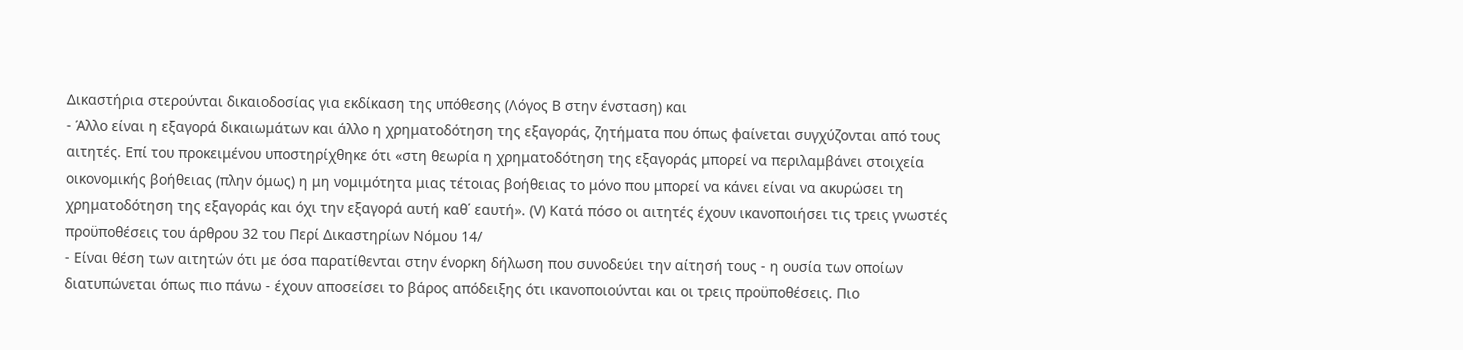Δικαστήρια στερούνται δικαιοδοσίας για εκδίκαση της υπόθεσης (Λόγος Β στην ένσταση) και
- Άλλο είναι η εξαγορά δικαιωμάτων και άλλο η χρηματοδότηση της εξαγοράς, ζητήματα που όπως φαίνεται συγχύζονται από τους αιτητές. Επί του προκειμένου υποστηρίχθηκε ότι «στη θεωρία η χρηματοδότηση της εξαγοράς μπορεί να περιλαμβάνει στοιχεία οικονομικής βοήθειας (πλην όμως) η μη νομιμότητα μιας τέτοιας βοήθειας το μόνο που μπορεί να κάνει είναι να ακυρώσει τη χρηματοδότηση της εξαγοράς και όχι την εξαγορά αυτή καθ΄ εαυτή». (V) Κατά πόσο οι αιτητές έχουν ικανοποιήσει τις τρεις γνωστές προϋποθέσεις του άρθρου 32 του Περί Δικαστηρίων Νόμου 14/
- Είναι θέση των αιτητών ότι με όσα παρατίθενται στην ένορκη δήλωση που συνοδεύει την αίτησή τους - η ουσία των οποίων διατυπώνεται όπως πιο πάνω - έχουν αποσείσει το βάρος απόδειξης ότι ικανοποιούνται και οι τρεις προϋποθέσεις. Πιο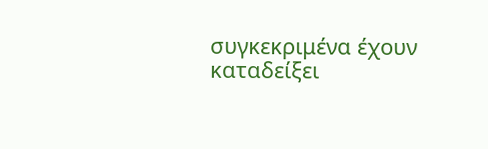συγκεκριμένα έχουν καταδείξει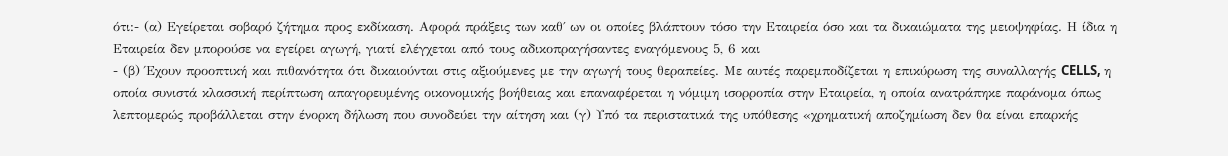ότι:- (α) Εγείρεται σοβαρό ζήτημα προς εκδίκαση. Αφορά πράξεις των καθ΄ ων οι οποίες βλάπτουν τόσο την Εταιρεία όσο και τα δικαιώματα της μειοψηφίας. Η ίδια η Εταιρεία δεν μπορούσε να εγείρει αγωγή, γιατί ελέγχεται από τους αδικοπραγήσαντες εναγόμενους 5, 6 και
- (β) Έχουν προοπτική και πιθανότητα ότι δικαιούνται στις αξιούμενες με την αγωγή τους θεραπείες. Με αυτές παρεμποδίζεται η επικύρωση της συναλλαγής CELLS, η οποία συνιστά κλασσική περίπτωση απαγορευμένης οικονομικής βοήθειας και επαναφέρεται η νόμιμη ισορροπία στην Εταιρεία, η οποία ανατράπηκε παράνομα όπως λεπτομερώς προβάλλεται στην ένορκη δήλωση που συνοδεύει την αίτηση και (γ) Υπό τα περιστατικά της υπόθεσης «χρηματική αποζημίωση δεν θα είναι επαρκής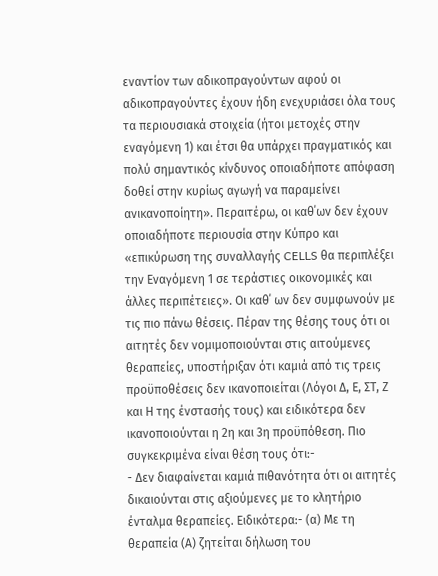εναντίον των αδικοπραγούντων αφού οι αδικοπραγούντες έχουν ήδη ενεχυριάσει όλα τους τα περιουσιακά στοιχεία (ήτοι μετοχές στην εναγόμενη 1) και έτσι θα υπάρχει πραγματικός και πολύ σημαντικός κίνδυνος οποιαδήποτε απόφαση δοθεί στην κυρίως αγωγή να παραμείνει ανικανοποίητη». Περαιτέρω, οι καθ΄ων δεν έχουν οποιαδήποτε περιουσία στην Κύπρο και «επικύρωση της συναλλαγής CELLS θα περιπλέξει την Εναγόμενη 1 σε τεράστιες οικονομικές και άλλες περιπέτειες». Οι καθ΄ ων δεν συμφωνούν με τις πιο πάνω θέσεις. Πέραν της θέσης τους ότι οι αιτητές δεν νομιμοποιούνται στις αιτούμενες θεραπείες, υποστήριξαν ότι καμιά από τις τρεις προϋποθέσεις δεν ικανοποιείται (Λόγοι Δ, Ε, ΣΤ, Ζ και Η της ένστασής τους) και ειδικότερα δεν ικανοποιούνται η 2η και 3η προϋπόθεση. Πιο συγκεκριμένα είναι θέση τους ότι:-
- Δεν διαφαίνεται καμιά πιθανότητα ότι οι αιτητές δικαιούνται στις αξιούμενες με το κλητήριο ένταλμα θεραπείες. Ειδικότερα:- (α) Με τη θεραπεία (Α) ζητείται δήλωση του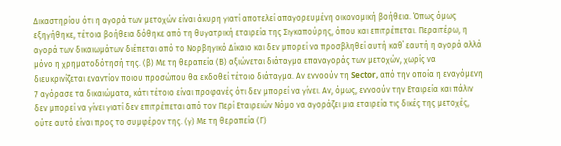Δικαστηρίου ότι η αγορά των μετοχών είναι άκυρη γιατί αποτελεί απαγορευμένη οικονομική βοήθεια. Όπως όμως εξηγήθηκε, τέτοια βοήθεια δόθηκε από τη θυγατρική εταιρεία της Σιγκαπούρης, όπου και επιτρέπεται. Περαιτέρω, η αγορά των δικαιωμάτων διέπεται από το Νορβηγικό Δίκαιο και δεν μπορεί να προσβληθεί αυτή καθ΄ εαυτή η αγορά αλλά μόνο η χρηματοδότησή της. (β) Με τη θεραπεία (Β) αξιώνεται διάταγμα επαναγοράς των μετοχών, χωρίς να διευκρινίζεται εναντίον ποιου προσώπου θα εκδοθεί τέτοιο διάταγμα. Αν εννοούν τη Sector, από την οποία η εναγόμενη 7 αγόρασε τα δικαιώματα, κάτι τέτοιο είναι προφανές ότι δεν μπορεί να γίνει. Αν, όμως, εννοούν την Εταιρεία και πάλιν δεν μπορεί να γίνει γιατί δεν επιτρέπεται από τον Περί Εταιρειών Νόμο να αγοράζει μια εταιρεία τις δικές της μετοχές, ούτε αυτό είναι προς το συμφέρον της. (γ) Με τη θεραπεία (Γ)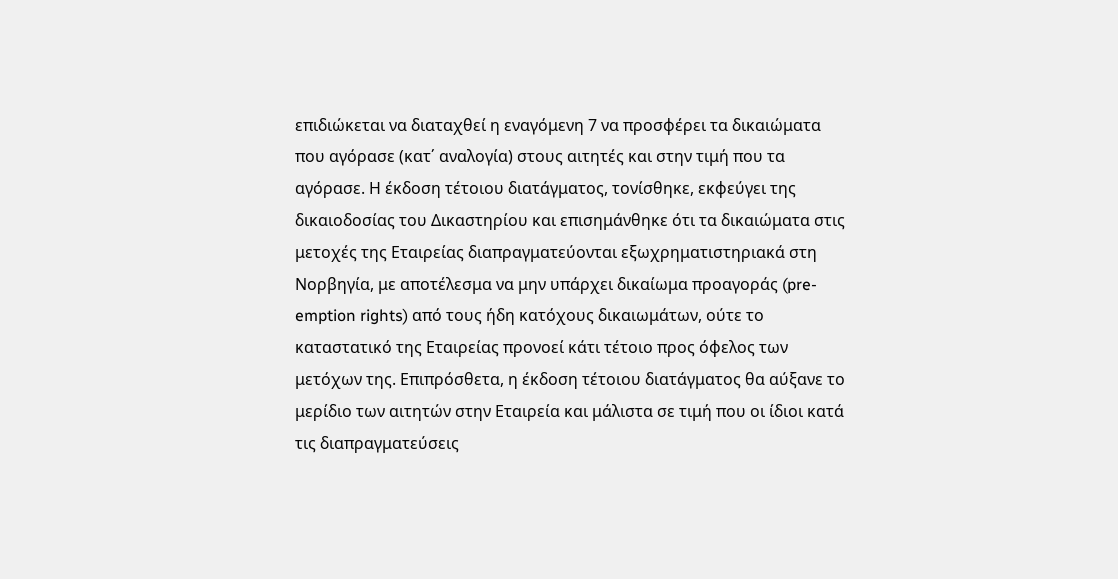επιδιώκεται να διαταχθεί η εναγόμενη 7 να προσφέρει τα δικαιώματα που αγόρασε (κατ΄ αναλογία) στους αιτητές και στην τιμή που τα αγόρασε. Η έκδοση τέτοιου διατάγματος, τονίσθηκε, εκφεύγει της δικαιοδοσίας του Δικαστηρίου και επισημάνθηκε ότι τα δικαιώματα στις μετοχές της Εταιρείας διαπραγματεύονται εξωχρηματιστηριακά στη Νορβηγία, με αποτέλεσμα να μην υπάρχει δικαίωμα προαγοράς (pre-emption rights) από τους ήδη κατόχους δικαιωμάτων, ούτε το καταστατικό της Εταιρείας προνοεί κάτι τέτοιο προς όφελος των μετόχων της. Επιπρόσθετα, η έκδοση τέτοιου διατάγματος θα αύξανε το μερίδιο των αιτητών στην Εταιρεία και μάλιστα σε τιμή που οι ίδιοι κατά τις διαπραγματεύσεις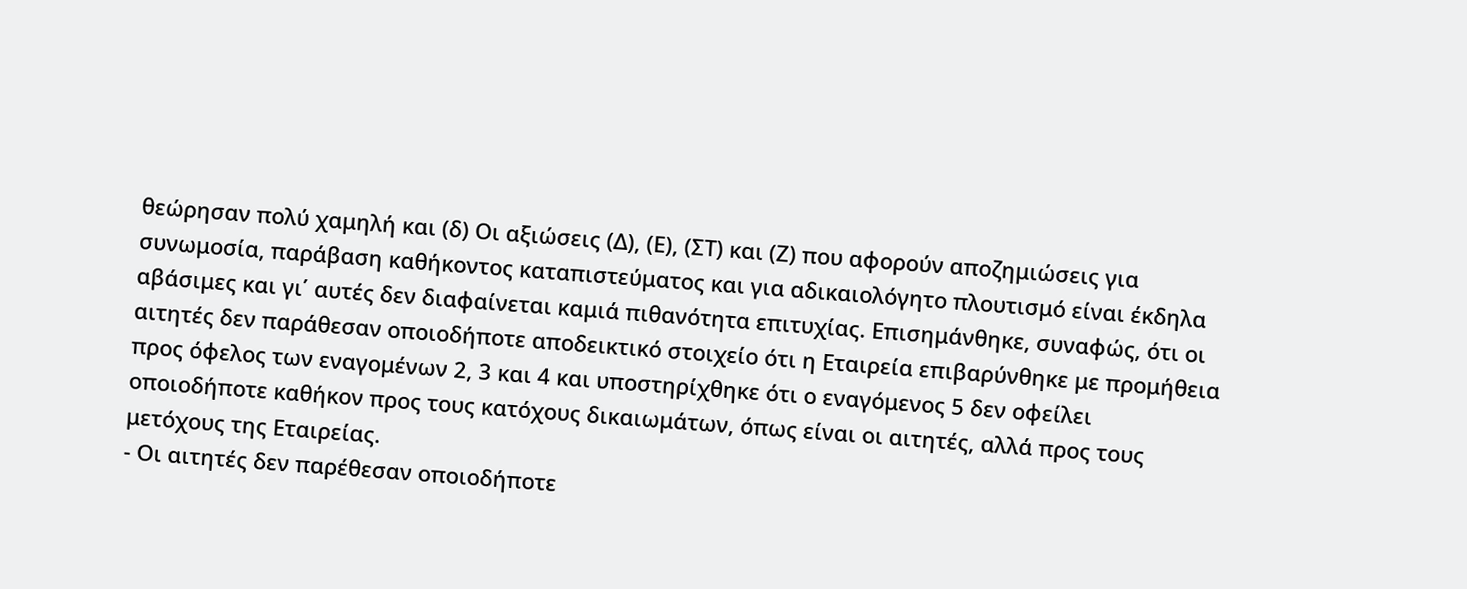θεώρησαν πολύ χαμηλή και (δ) Οι αξιώσεις (Δ), (Ε), (ΣΤ) και (Ζ) που αφορούν αποζημιώσεις για συνωμοσία, παράβαση καθήκοντος καταπιστεύματος και για αδικαιολόγητο πλουτισμό είναι έκδηλα αβάσιμες και γι΄ αυτές δεν διαφαίνεται καμιά πιθανότητα επιτυχίας. Επισημάνθηκε, συναφώς, ότι οι αιτητές δεν παράθεσαν οποιοδήποτε αποδεικτικό στοιχείο ότι η Εταιρεία επιβαρύνθηκε με προμήθεια προς όφελος των εναγομένων 2, 3 και 4 και υποστηρίχθηκε ότι ο εναγόμενος 5 δεν οφείλει οποιοδήποτε καθήκον προς τους κατόχους δικαιωμάτων, όπως είναι οι αιτητές, αλλά προς τους μετόχους της Εταιρείας.
- Οι αιτητές δεν παρέθεσαν οποιοδήποτε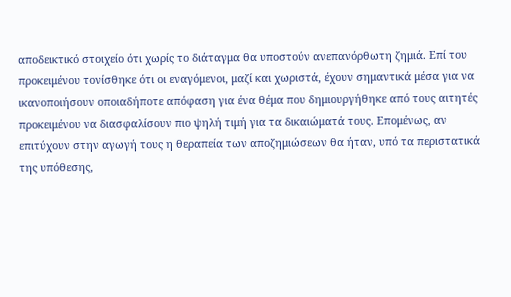αποδεικτικό στοιχείο ότι χωρίς το διάταγμα θα υποστούν ανεπανόρθωτη ζημιά. Επί του προκειμένου τονίσθηκε ότι οι εναγόμενοι, μαζί και χωριστά, έχουν σημαντικά μέσα για να ικανοποιήσουν οποιαδήποτε απόφαση για ένα θέμα που δημιουργήθηκε από τους αιτητές προκειμένου να διασφαλίσουν πιο ψηλή τιμή για τα δικαιώματά τους. Επομένως, αν επιτύχουν στην αγωγή τους η θεραπεία των αποζημιώσεων θα ήταν, υπό τα περιστατικά της υπόθεσης,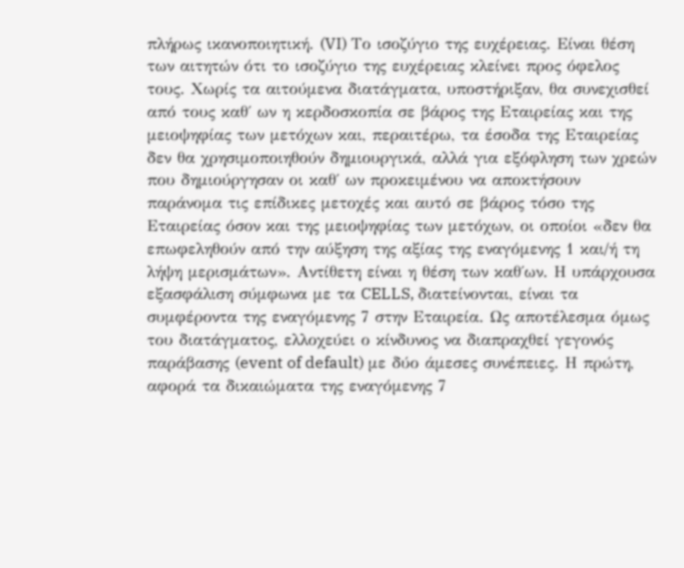πλήρως ικανοποιητική. (VI) Το ισοζύγιο της ευχέρειας. Είναι θέση των αιτητών ότι το ισοζύγιο της ευχέρειας κλείνει προς όφελος τους. Χωρίς τα αιτούμενα διατάγματα, υποστήριξαν, θα συνεχισθεί από τους καθ΄ ων η κερδοσκοπία σε βάρος της Εταιρείας και της μειοψηφίας των μετόχων και, περαιτέρω, τα έσοδα της Εταιρείας δεν θα χρησιμοποιηθούν δημιουργικά, αλλά για εξόφληση των χρεών που δημιούργησαν οι καθ΄ ων προκειμένου να αποκτήσουν παράνομα τις επίδικες μετοχές και αυτό σε βάρος τόσο της Εταιρείας όσον και της μειοψηφίας των μετόχων, οι οποίοι «δεν θα επωφεληθούν από την αύξηση της αξίας της εναγόμενης 1 και/ή τη λήψη μερισμάτων». Αντίθετη είναι η θέση των καθ΄ων. Η υπάρχουσα εξασφάλιση σύμφωνα με τα CELLS, διατείνονται, είναι τα συμφέροντα της εναγόμενης 7 στην Εταιρεία. Ως αποτέλεσμα όμως του διατάγματος, ελλοχεύει ο κίνδυνος να διαπραχθεί γεγονός παράβασης (event of default) με δύο άμεσες συνέπειες. Η πρώτη, αφορά τα δικαιώματα της εναγόμενης 7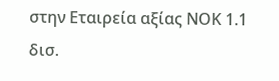στην Εταιρεία αξίας ΝΟΚ 1.1 δισ.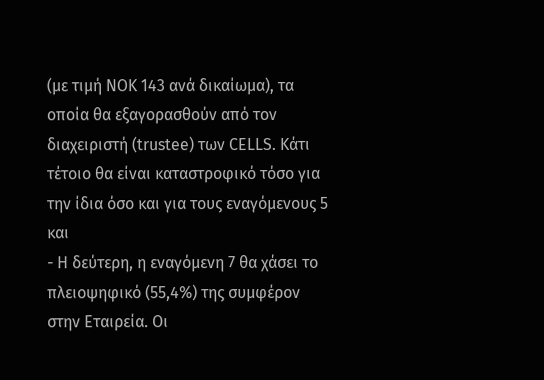(με τιμή ΝΟΚ 143 ανά δικαίωμα), τα οποία θα εξαγορασθούν από τον διαχειριστή (trustee) των CELLS. Κάτι τέτοιο θα είναι καταστροφικό τόσο για την ίδια όσο και για τους εναγόμενους 5 και
- Η δεύτερη, η εναγόμενη 7 θα χάσει το πλειοψηφικό (55,4%) της συμφέρον στην Εταιρεία. Οι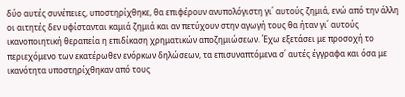δύο αυτές συνέπειες, υποστηρίχθηκε, θα επιφέρουν ανυπολόγιστη γι΄ αυτούς ζημιά, ενώ από την άλλη οι αιτητές δεν υφίστανται καμιά ζημιά και αν πετύχουν στην αγωγή τους θα ήταν γι΄ αυτούς ικανοποιητική θεραπεία η επιδίκαση χρηματικών αποζημιώσεων. Έχω εξετάσει με προσοχή το περιεχόμενο των εκατέρωθεν ενόρκων δηλώσεων, τα επισυναπτόμενα σ΄ αυτές έγγραφα και όσα με ικανότητα υποστηρίχθηκαν από τους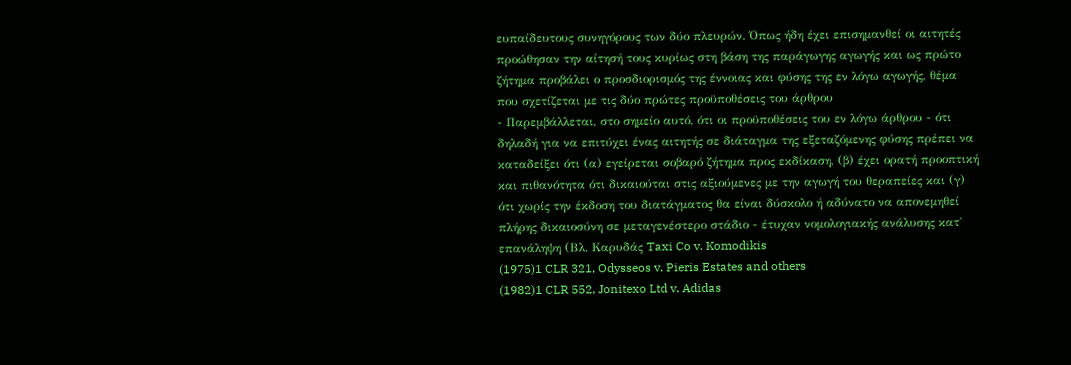ευπαίδευτους συνηγόρους των δύο πλευρών. Όπως ήδη έχει επισημανθεί οι αιτητές προώθησαν την αίτησή τους κυρίως στη βάση της παράγωγης αγωγής και ως πρώτο ζήτημα προβάλει ο προσδιορισμός της έννοιας και φύσης της εν λόγω αγωγής, θέμα που σχετίζεται με τις δύο πρώτες προϋποθέσεις του άρθρου
- Παρεμβάλλεται, στο σημείο αυτό, ότι οι προϋποθέσεις του εν λόγω άρθρου - ότι δηλαδή για να επιτύχει ένας αιτητής σε διάταγμα της εξεταζόμενης φύσης πρέπει να καταδείξει ότι (α) εγείρεται σοβαρό ζήτημα προς εκδίκαση, (β) έχει ορατή προοπτική και πιθανότητα ότι δικαιούται στις αξιούμενες με την αγωγή του θεραπείες και (γ) ότι χωρίς την έκδοση του διατάγματος θα είναι δύσκολο ή αδύνατο να απονεμηθεί πλήρης δικαιοσύνη σε μεταγενέστερο στάδιο - έτυχαν νομολογιακής ανάλυσης κατ΄ επανάληψη (Βλ. Καρυδάς Taxi Co v. Komodikis
(1975)1 CLR 321, Odysseos v. Pieris Estates and others
(1982)1 CLR 552, Jonitexo Ltd v. Adidas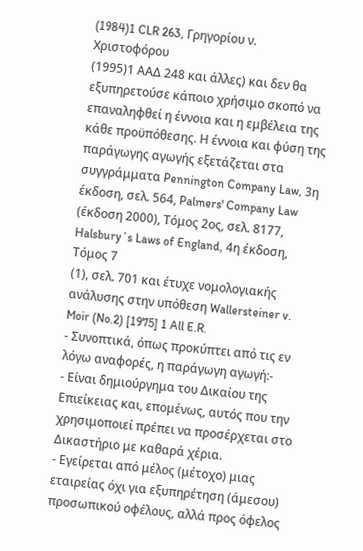(1984)1 CLR 263, Γρηγορίου ν. Χριστοφόρου
(1995)1 ΑΑΔ 248 και άλλες) και δεν θα εξυπηρετούσε κάποιο χρήσιμο σκοπό να επαναληφθεί η έννοια και η εμβέλεια της κάθε προϋπόθεσης. Η έννοια και φύση της παράγωγης αγωγής εξετάζεται στα συγγράμματα Pennington Company Law, 3η έκδοση, σελ. 564, Palmers' Company Law (έκδοση 2000), Τόμος 2ος, σελ. 8177, Ηalsbury´s Laws of England, 4η έκδοση, Τόμος 7
(1), σελ. 701 και έτυχε νομολογιακής ανάλυσης στην υπόθεση Wallersteiner v. Moir (No.2) [1975] 1 All E.R.
- Συνοπτικά, όπως προκύπτει από τις εν λόγω αναφορές, η παράγωγη αγωγή:-
- Είναι δημιούργημα του Δικαίου της Επιείκειας και, επομένως, αυτός που την χρησιμοποιεί πρέπει να προσέρχεται στο Δικαστήριο με καθαρά χέρια.
- Εγείρεται από μέλος (μέτοχο) μιας εταιρείας όχι για εξυπηρέτηση (άμεσου) προσωπικού οφέλους, αλλά προς όφελος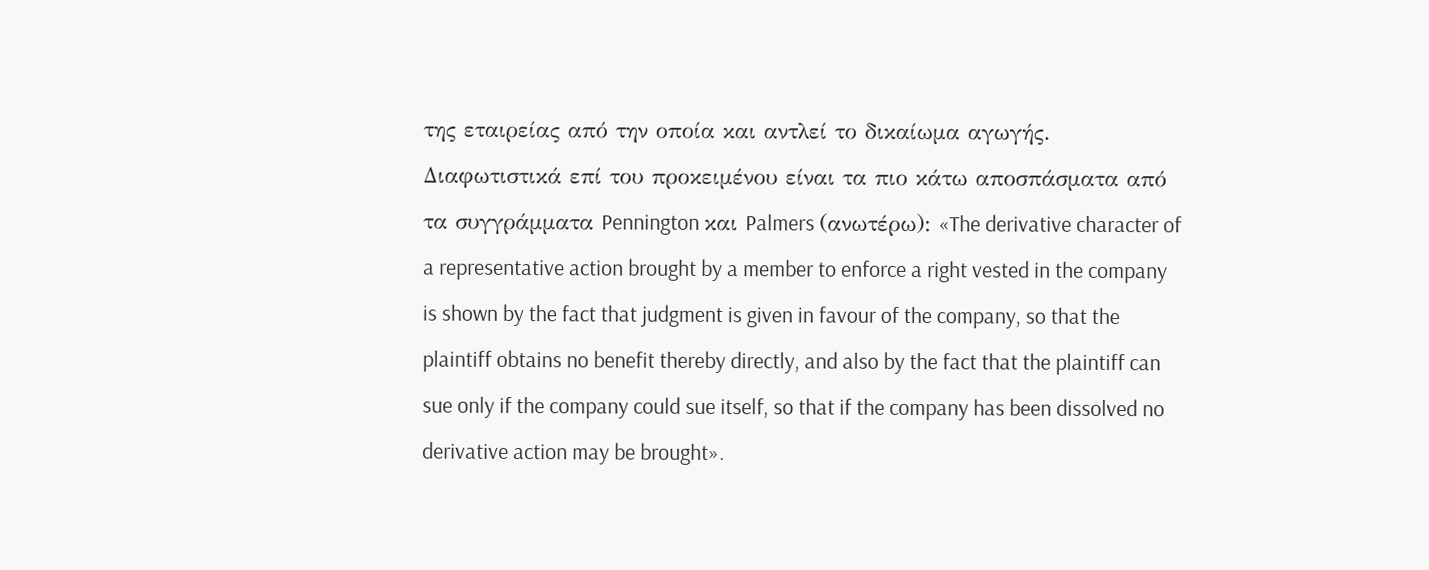της εταιρείας από την οποία και αντλεί το δικαίωμα αγωγής. Διαφωτιστικά επί του προκειμένου είναι τα πιο κάτω αποσπάσματα από τα συγγράμματα Pennington και Palmers (ανωτέρω): «The derivative character of a representative action brought by a member to enforce a right vested in the company is shown by the fact that judgment is given in favour of the company, so that the plaintiff obtains no benefit thereby directly, and also by the fact that the plaintiff can sue only if the company could sue itself, so that if the company has been dissolved no derivative action may be brought».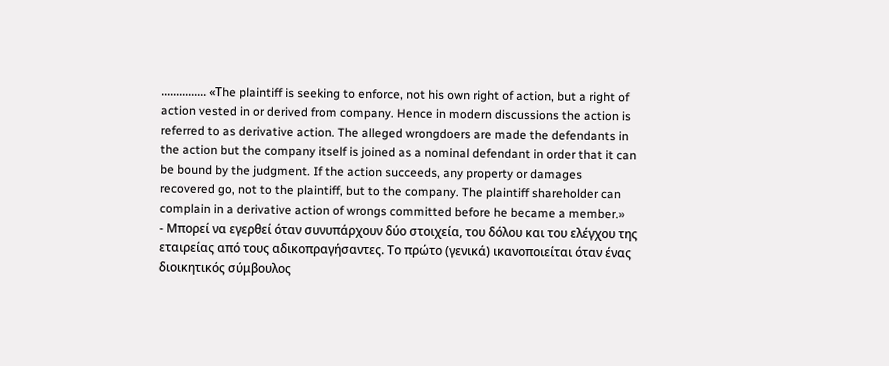............... «Τhe plaintiff is seeking to enforce, not his own right of action, but a right of action vested in or derived from company. Hence in modern discussions the action is referred to as derivative action. The alleged wrongdoers are made the defendants in the action but the company itself is joined as a nominal defendant in order that it can be bound by the judgment. If the action succeeds, any property or damages recovered go, not to the plaintiff, but to the company. The plaintiff shareholder can complain in a derivative action of wrongs committed before he became a member.»
- Μπορεί να εγερθεί όταν συνυπάρχουν δύο στοιχεία, του δόλου και του ελέγχου της εταιρείας από τους αδικοπραγήσαντες. Το πρώτο (γενικά) ικανοποιείται όταν ένας διοικητικός σύμβουλος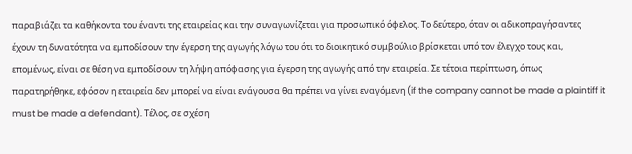παραβιάζει τα καθήκοντα του έναντι της εταιρείας και την συναγωνίζεται για προσωπικό όφελος. Το δεύτερο, όταν οι αδικοπραγήσαντες έχουν τη δυνατότητα να εμποδίσουν την έγερση της αγωγής λόγω του ότι το διοικητικό συμβούλιο βρίσκεται υπό τον έλεγχο τους και, επομένως, είναι σε θέση να εμποδίσουν τη λήψη απόφασης για έγερση της αγωγής από την εταιρεία. Σε τέτοια περίπτωση, όπως παρατηρήθηκε, εφόσον η εταιρεία δεν μπορεί να είναι ενάγουσα θα πρέπει να γίνει εναγόμενη (if the company cannot be made a plaintiff it must be made a defendant). Τέλος, σε σχέση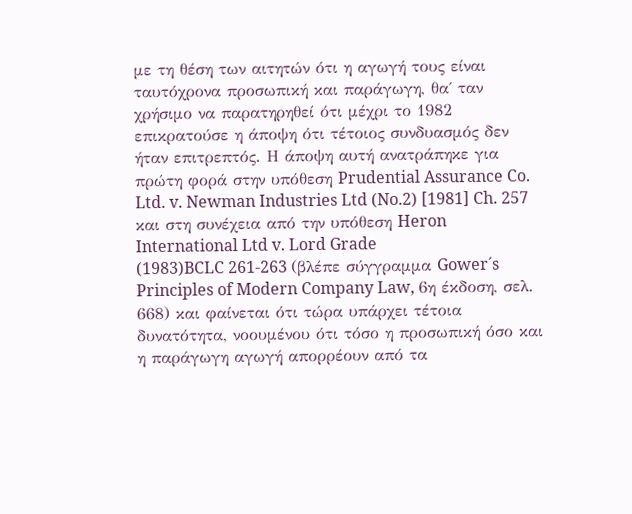με τη θέση των αιτητών ότι η αγωγή τους είναι ταυτόχρονα προσωπική και παράγωγη, θα΄ ταν χρήσιμο να παρατηρηθεί ότι μέχρι το 1982 επικρατούσε η άποψη ότι τέτοιος συνδυασμός δεν ήταν επιτρεπτός. Η άποψη αυτή ανατράπηκε για πρώτη φορά στην υπόθεση Prudential Assurance Co. Ltd. v. Newman Industries Ltd (No.2) [1981] Ch. 257 και στη συνέχεια από την υπόθεση Heron International Ltd v. Lord Grade
(1983)BCLC 261-263 (βλέπε σύγγραμμα Gower´s Principles of Modern Company Law, 6η έκδοση, σελ. 668) και φαίνεται ότι τώρα υπάρχει τέτοια δυνατότητα, νοουμένου ότι τόσο η προσωπική όσο και η παράγωγη αγωγή απορρέουν από τα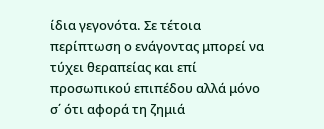ίδια γεγονότα. Σε τέτοια περίπτωση ο ενάγοντας μπορεί να τύχει θεραπείας και επί προσωπικού επιπέδου αλλά μόνο σ΄ ότι αφορά τη ζημιά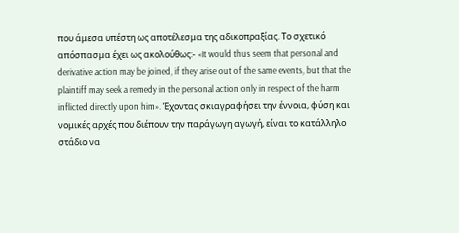που άμεσα υπέστη ως αποτέλεσμα της αδικοπραξίας. Το σχετικό απόσπασμα έχει ως ακολούθως:- «It would thus seem that personal and derivative action may be joined, if they arise out of the same events, but that the plaintiff may seek a remedy in the personal action only in respect of the harm inflicted directly upon him». Έχοντας σκιαγραφήσει την έννοια, φύση και νομικές αρχές που διέπουν την παράγωγη αγωγή, είναι το κατάλληλο στάδιο να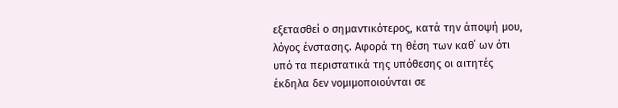εξετασθεί ο σημαντικότερος, κατά την άποψή μου, λόγος ένστασης. Αφορά τη θέση των καθ΄ ων ότι υπό τα περιστατικά της υπόθεσης οι αιτητές έκδηλα δεν νομιμοποιούνται σε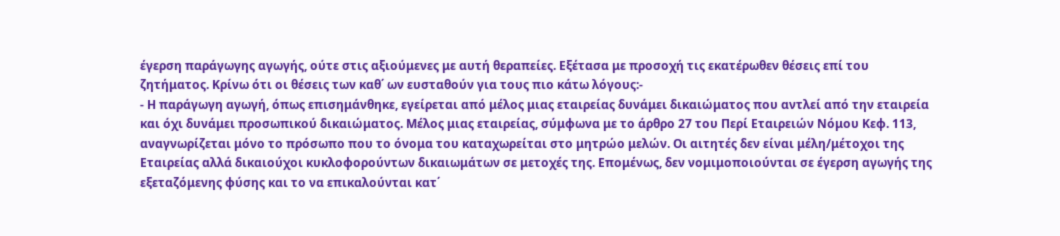έγερση παράγωγης αγωγής, ούτε στις αξιούμενες με αυτή θεραπείες. Εξέτασα με προσοχή τις εκατέρωθεν θέσεις επί του ζητήματος. Κρίνω ότι οι θέσεις των καθ΄ ων ευσταθούν για τους πιο κάτω λόγους:-
- Η παράγωγη αγωγή, όπως επισημάνθηκε, εγείρεται από μέλος μιας εταιρείας δυνάμει δικαιώματος που αντλεί από την εταιρεία και όχι δυνάμει προσωπικού δικαιώματος. Μέλος μιας εταιρείας, σύμφωνα με το άρθρο 27 του Περί Εταιρειών Νόμου Κεφ. 113, αναγνωρίζεται μόνο το πρόσωπο που το όνομα του καταχωρείται στο μητρώο μελών. Οι αιτητές δεν είναι μέλη/μέτοχοι της Εταιρείας αλλά δικαιούχοι κυκλοφορούντων δικαιωμάτων σε μετοχές της. Επομένως, δεν νομιμοποιούνται σε έγερση αγωγής της εξεταζόμενης φύσης και το να επικαλούνται κατ΄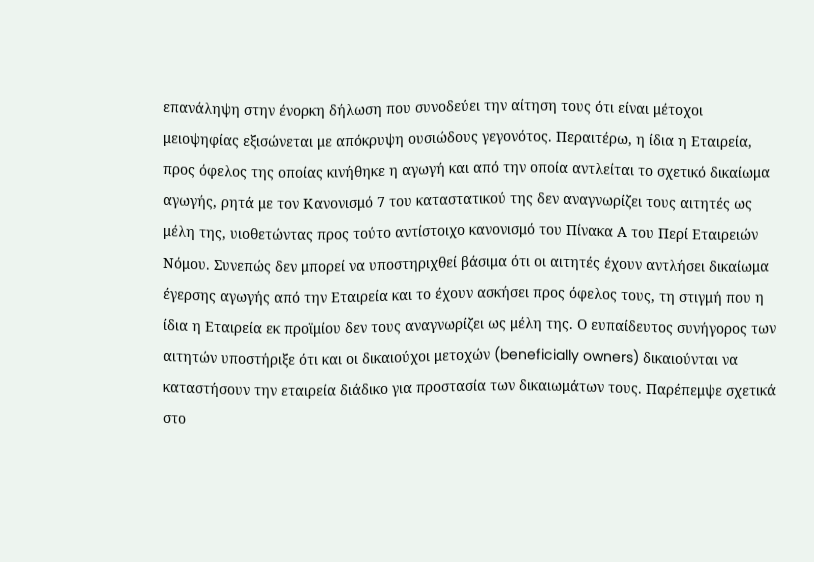επανάληψη στην ένορκη δήλωση που συνοδεύει την αίτηση τους ότι είναι μέτοχοι μειοψηφίας εξισώνεται με απόκρυψη ουσιώδους γεγονότος. Περαιτέρω, η ίδια η Εταιρεία, προς όφελος της οποίας κινήθηκε η αγωγή και από την οποία αντλείται το σχετικό δικαίωμα αγωγής, ρητά με τον Κανονισμό 7 του καταστατικού της δεν αναγνωρίζει τους αιτητές ως μέλη της, υιοθετώντας προς τούτο αντίστοιχο κανονισμό του Πίνακα Α του Περί Εταιρειών Νόμου. Συνεπώς δεν μπορεί να υποστηριχθεί βάσιμα ότι οι αιτητές έχουν αντλήσει δικαίωμα έγερσης αγωγής από την Εταιρεία και το έχουν ασκήσει προς όφελος τους, τη στιγμή που η ίδια η Εταιρεία εκ προϊμίου δεν τους αναγνωρίζει ως μέλη της. Ο ευπαίδευτος συνήγορος των αιτητών υποστήριξε ότι και οι δικαιούχοι μετοχών (beneficially owners) δικαιούνται να καταστήσουν την εταιρεία διάδικο για προστασία των δικαιωμάτων τους. Παρέπεμψε σχετικά στο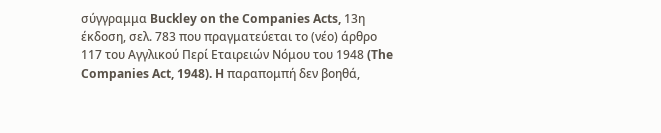σύγγραμμα Buckley on the Companies Acts, 13η έκδοση, σελ. 783 που πραγματεύεται το (νέο) άρθρο 117 του Αγγλικού Περί Εταιρειών Νόμου του 1948 (The Companies Act, 1948). H παραπομπή δεν βοηθά,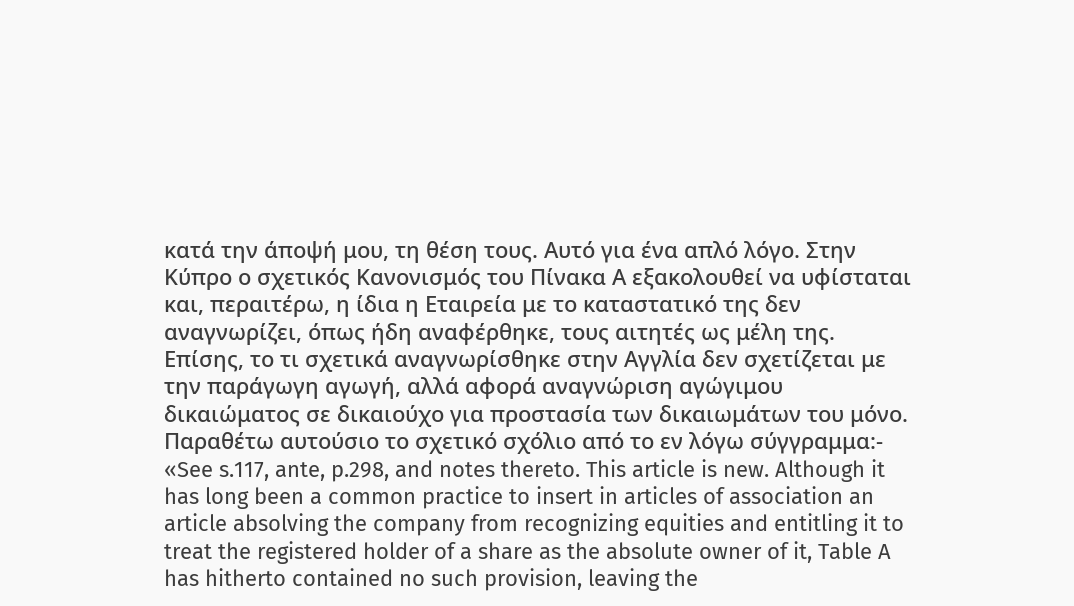κατά την άποψή μου, τη θέση τους. Αυτό για ένα απλό λόγο. Στην Κύπρο ο σχετικός Κανονισμός του Πίνακα Α εξακολουθεί να υφίσταται και, περαιτέρω, η ίδια η Εταιρεία με το καταστατικό της δεν αναγνωρίζει, όπως ήδη αναφέρθηκε, τους αιτητές ως μέλη της. Επίσης, το τι σχετικά αναγνωρίσθηκε στην Αγγλία δεν σχετίζεται με την παράγωγη αγωγή, αλλά αφορά αναγνώριση αγώγιμου δικαιώματος σε δικαιούχο για προστασία των δικαιωμάτων του μόνο. Παραθέτω αυτούσιο το σχετικό σχόλιο από το εν λόγω σύγγραμμα:- «See s.117, ante, p.298, and notes thereto. This article is new. Although it has long been a common practice to insert in articles of association an article absolving the company from recognizing equities and entitling it to treat the registered holder of a share as the absolute owner of it, Table A has hitherto contained no such provision, leaving the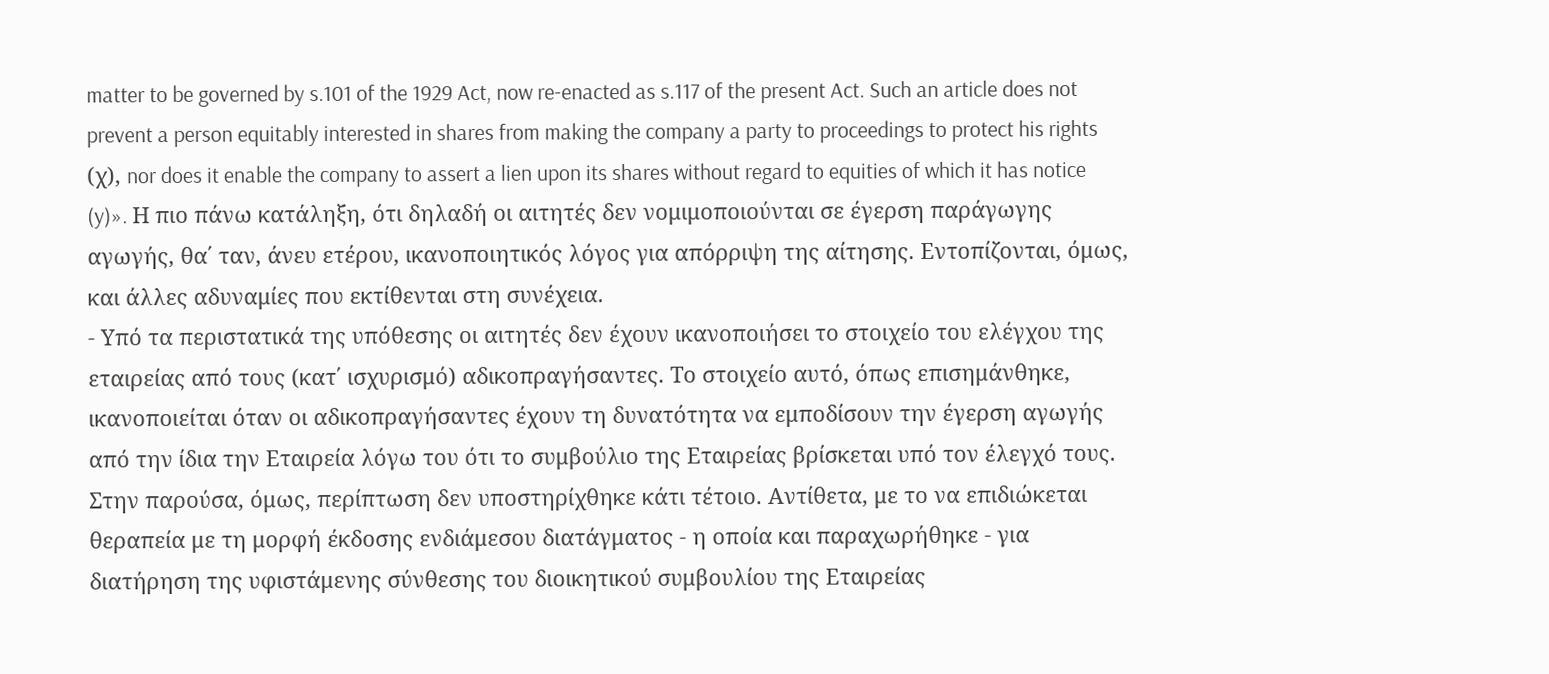matter to be governed by s.101 of the 1929 Act, now re-enacted as s.117 of the present Act. Such an article does not prevent a person equitably interested in shares from making the company a party to proceedings to protect his rights (χ), nor does it enable the company to assert a lien upon its shares without regard to equities of which it has notice (y)». Η πιο πάνω κατάληξη, ότι δηλαδή οι αιτητές δεν νομιμοποιούνται σε έγερση παράγωγης αγωγής, θα΄ ταν, άνευ ετέρου, ικανοποιητικός λόγος για απόρριψη της αίτησης. Εντοπίζονται, όμως, και άλλες αδυναμίες που εκτίθενται στη συνέχεια.
- Υπό τα περιστατικά της υπόθεσης οι αιτητές δεν έχουν ικανοποιήσει το στοιχείο του ελέγχου της εταιρείας από τους (κατ΄ ισχυρισμό) αδικοπραγήσαντες. Το στοιχείο αυτό, όπως επισημάνθηκε, ικανοποιείται όταν οι αδικοπραγήσαντες έχουν τη δυνατότητα να εμποδίσουν την έγερση αγωγής από την ίδια την Εταιρεία λόγω του ότι το συμβούλιο της Εταιρείας βρίσκεται υπό τον έλεγχό τους. Στην παρούσα, όμως, περίπτωση δεν υποστηρίχθηκε κάτι τέτοιο. Αντίθετα, με το να επιδιώκεται θεραπεία με τη μορφή έκδοσης ενδιάμεσου διατάγματος - η οποία και παραχωρήθηκε - για διατήρηση της υφιστάμενης σύνθεσης του διοικητικού συμβουλίου της Εταιρείας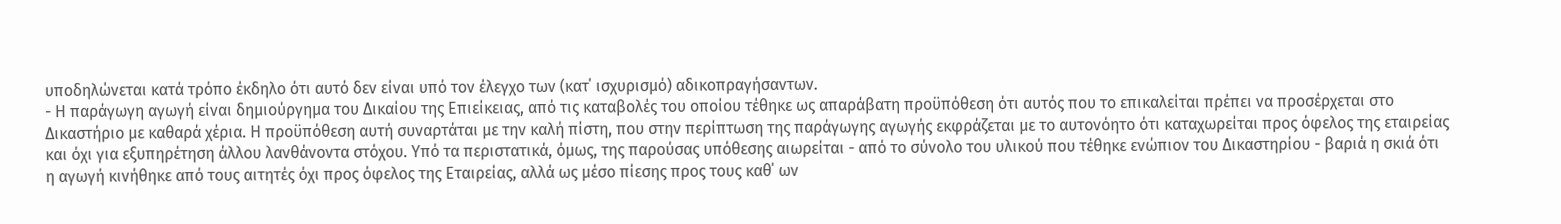υποδηλώνεται κατά τρόπο έκδηλο ότι αυτό δεν είναι υπό τον έλεγχο των (κατ΄ ισχυρισμό) αδικοπραγήσαντων.
- Η παράγωγη αγωγή είναι δημιούργημα του Δικαίου της Επιείκειας, από τις καταβολές του οποίου τέθηκε ως απαράβατη προϋπόθεση ότι αυτός που το επικαλείται πρέπει να προσέρχεται στο Δικαστήριο με καθαρά χέρια. Η προϋπόθεση αυτή συναρτάται με την καλή πίστη, που στην περίπτωση της παράγωγης αγωγής εκφράζεται με το αυτονόητο ότι καταχωρείται προς όφελος της εταιρείας και όχι για εξυπηρέτηση άλλου λανθάνοντα στόχου. Υπό τα περιστατικά, όμως, της παρούσας υπόθεσης αιωρείται - από το σύνολο του υλικού που τέθηκε ενώπιον του Δικαστηρίου - βαριά η σκιά ότι η αγωγή κινήθηκε από τους αιτητές όχι προς όφελος της Εταιρείας, αλλά ως μέσο πίεσης προς τους καθ΄ ων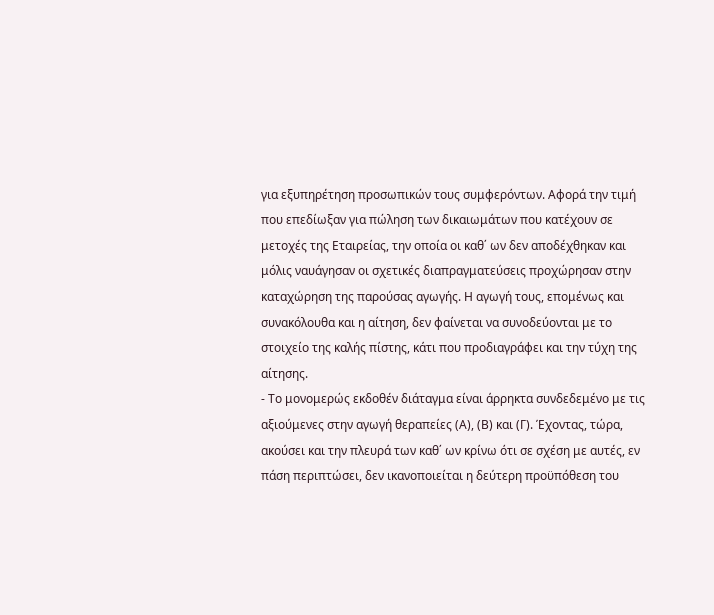για εξυπηρέτηση προσωπικών τους συμφερόντων. Αφορά την τιμή που επεδίωξαν για πώληση των δικαιωμάτων που κατέχουν σε μετοχές της Εταιρείας, την οποία οι καθ΄ ων δεν αποδέχθηκαν και μόλις ναυάγησαν οι σχετικές διαπραγματεύσεις προχώρησαν στην καταχώρηση της παρούσας αγωγής. Η αγωγή τους, επομένως και συνακόλουθα και η αίτηση, δεν φαίνεται να συνοδεύονται με το στοιχείο της καλής πίστης, κάτι που προδιαγράφει και την τύχη της αίτησης.
- Το μονομερώς εκδοθέν διάταγμα είναι άρρηκτα συνδεδεμένο με τις αξιούμενες στην αγωγή θεραπείες (Α), (Β) και (Γ). Έχοντας, τώρα, ακούσει και την πλευρά των καθ΄ ων κρίνω ότι σε σχέση με αυτές, εν πάση περιπτώσει, δεν ικανοποιείται η δεύτερη προϋπόθεση του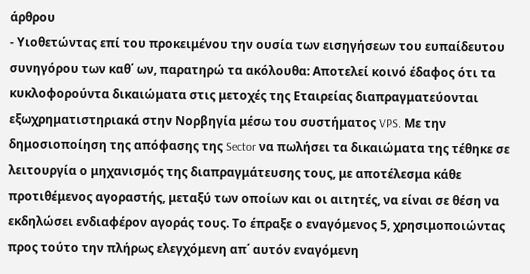άρθρου
- Υιοθετώντας επί του προκειμένου την ουσία των εισηγήσεων του ευπαίδευτου συνηγόρου των καθ΄ ων, παρατηρώ τα ακόλουθα: Αποτελεί κοινό έδαφος ότι τα κυκλοφορούντα δικαιώματα στις μετοχές της Εταιρείας διαπραγματεύονται εξωχρηματιστηριακά στην Νορβηγία μέσω του συστήματος VPS. Mε την δημοσιοποίηση της απόφασης της Sector να πωλήσει τα δικαιώματα της τέθηκε σε λειτουργία ο μηχανισμός της διαπραγμάτευσης τους, με αποτέλεσμα κάθε προτιθέμενος αγοραστής, μεταξύ των οποίων και οι αιτητές, να είναι σε θέση να εκδηλώσει ενδιαφέρον αγοράς τους. Το έπραξε ο εναγόμενος 5, χρησιμοποιώντας προς τούτο την πλήρως ελεγχόμενη απ΄ αυτόν εναγόμενη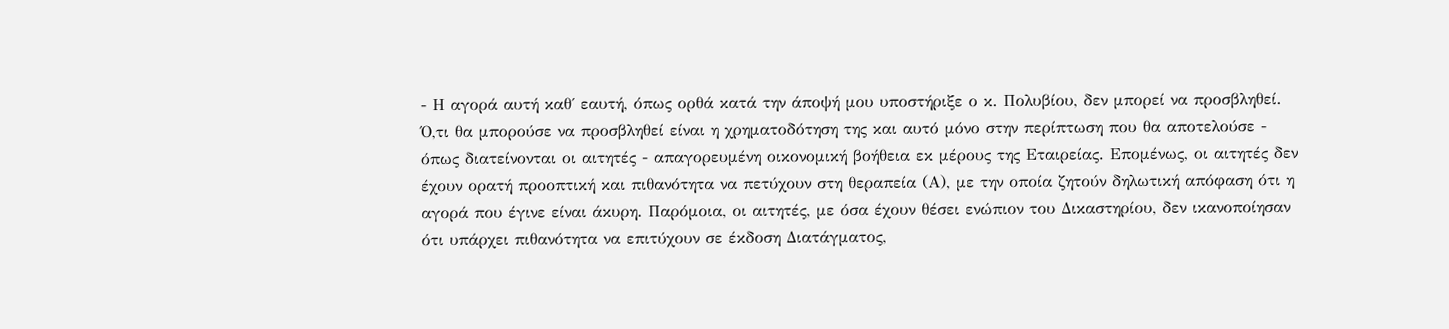- Η αγορά αυτή καθ΄ εαυτή, όπως ορθά κατά την άποψή μου υποστήριξε ο κ. Πολυβίου, δεν μπορεί να προσβληθεί. Ό,τι θα μπορούσε να προσβληθεί είναι η χρηματοδότηση της και αυτό μόνο στην περίπτωση που θα αποτελούσε - όπως διατείνονται οι αιτητές - απαγορευμένη οικονομική βοήθεια εκ μέρους της Εταιρείας. Επομένως, οι αιτητές δεν έχουν ορατή προοπτική και πιθανότητα να πετύχουν στη θεραπεία (Α), με την οποία ζητούν δηλωτική απόφαση ότι η αγορά που έγινε είναι άκυρη. Παρόμοια, οι αιτητές, με όσα έχουν θέσει ενώπιον του Δικαστηρίου, δεν ικανοποίησαν ότι υπάρχει πιθανότητα να επιτύχουν σε έκδοση Διατάγματος,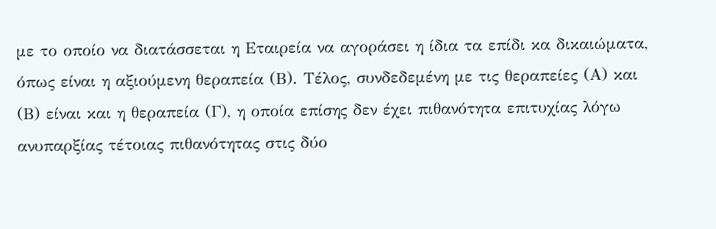με το οποίο να διατάσσεται η Εταιρεία να αγοράσει η ίδια τα επίδι κα δικαιώματα, όπως είναι η αξιούμενη θεραπεία (Β). Τέλος, συνδεδεμένη με τις θεραπείες (Α) και (Β) είναι και η θεραπεία (Γ), η οποία επίσης δεν έχει πιθανότητα επιτυχίας λόγω ανυπαρξίας τέτοιας πιθανότητας στις δύο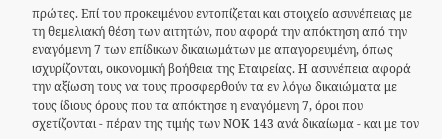πρώτες. Επί του προκειμένου εντοπίζεται και στοιχείο ασυνέπειας με τη θεμελιακή θέση των αιτητών, που αφορά την απόκτηση από την εναγόμενη 7 των επίδικων δικαιωμάτων με απαγορευμένη, όπως ισχυρίζονται, οικονομική βοήθεια της Εταιρείας. Η ασυνέπεια αφορά την αξίωση τους να τους προσφερθούν τα εν λόγω δικαιώματα με τους ίδιους όρους που τα απόκτησε η εναγόμενη 7, όροι που σχετίζονται - πέραν της τιμής των ΝΟΚ 143 ανά δικαίωμα - και με τον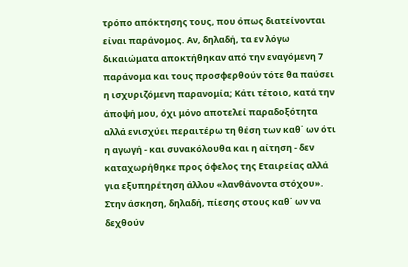τρόπο απόκτησης τους, που όπως διατείνονται είναι παράνομος. Αν, δηλαδή, τα εν λόγω δικαιώματα αποκτήθηκαν από την εναγόμενη 7 παράνομα και τους προσφερθούν τότε θα παύσει η ισχυριζόμενη παρανομία; Κάτι τέτοιο, κατά την άποψή μου, όχι μόνο αποτελεί παραδοξότητα αλλά ενισχύει περαιτέρω τη θέση των καθ΄ ων ότι η αγωγή - και συνακόλουθα και η αίτηση - δεν καταχωρήθηκε προς όφελος της Εταιρείας αλλά για εξυπηρέτηση άλλου «λανθάνοντα στόχου». Στην άσκηση, δηλαδή, πίεσης στους καθ΄ ων να δεχθούν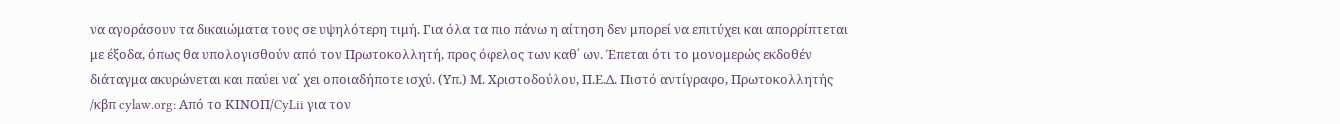να αγοράσουν τα δικαιώματα τους σε υψηλότερη τιμή. Για όλα τα πιο πάνω η αίτηση δεν μπορεί να επιτύχει και απορρίπτεται με έξοδα, όπως θα υπολογισθούν από τον Πρωτοκολλητή, προς όφελος των καθ΄ ων. Έπεται ότι το μονομερώς εκδοθέν διάταγμα ακυρώνεται και παύει να΄ χει οποιαδήποτε ισχύ. (Υπ.) Μ. Χριστοδούλου, Π.Ε.Δ. Πιστό αντίγραφο, Πρωτοκολλητής /κβπ cylaw.org: Από το ΚΙΝOΠ/CyLii για τον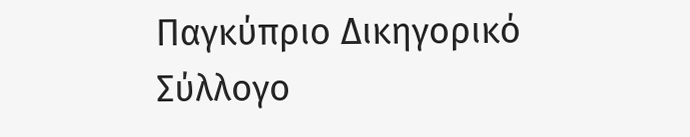Παγκύπριο Δικηγορικό Σύλλογο